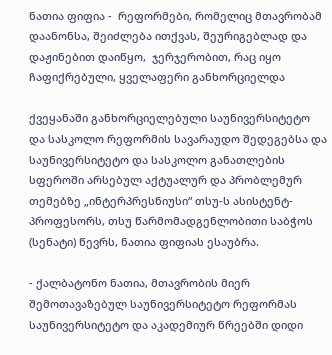ნათია ფიფია -  რეფორმები, რომელიც მთავრობამ დაანონსა, შეიძლება ითქვას, შეურიგებლად და დაჟინებით დაიწყო,  ჯერჯერობით, რაც იყო ჩაფიქრებული, ყველაფერი განხორციელდა

ქვეყანაში განხორციელებული საუნივერსიტეტო და სასკოლო რეფორმის სავარაუდო შედეგებსა და საუნივერსიტეტო და სასკოლო განათლების სფეროში არსებულ აქტუალურ და პრობლემურ თემებზე „ინტერპრესნიუსი“ თსუ-ს ასისტენტ-პროფესორს, თსუ წარმომადგენლობითი საბჭოს (სენატი) წევრს, ნათია ფიფიას ესაუბრა.

- ქალბატონო ნათია, მთავრობის მიერ შემოთავაზებულ საუნივერსიტეტო რეფორმას საუნივერსიტეტო და აკადემიურ წრეებში დიდი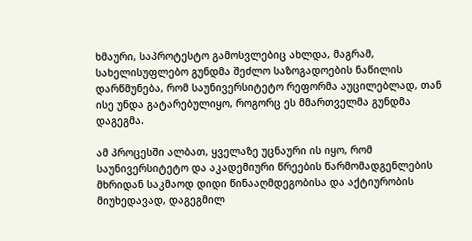ხმაური, საპროტესტო გამოსვლებიც ახლდა, მაგრამ, სახელისუფლებო გუნდმა შეძლო საზოგადოების ნაწილის დარწმუნება, რომ საუნივერსიტეტო რეფორმა აუცილებლად, თან ისე უნდა გატარებულიყო, როგორც ეს მმართველმა გუნდმა დაგეგმა.

ამ პროცესში ალბათ, ყველაზე უცნაური ის იყო, რომ საუნივერსიტეტო და აკადემიური წრეების წარმომადგენლების მხრიდან საკმაოდ დიდი წინააღმდეგობისა და აქტიურობის მიუხედავად, დაგეგმილ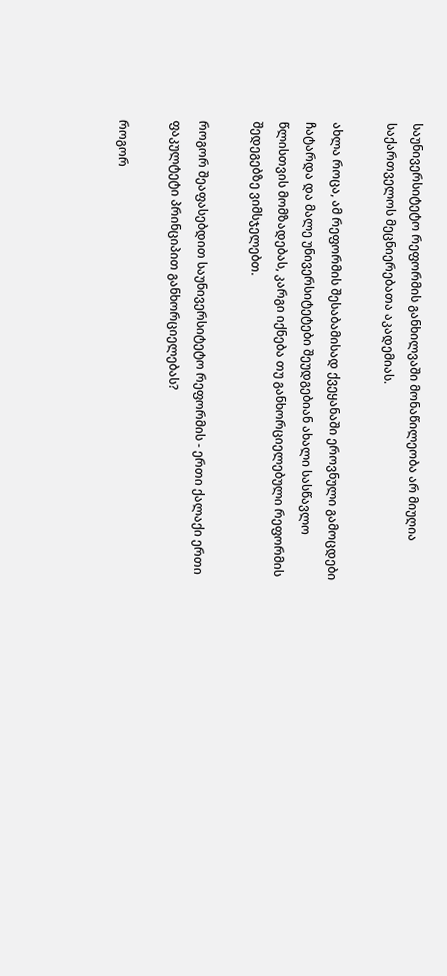საუნივერსიტეტო რეფორმის განხილვაში მონაწილეობა არ მიუღია საქართველოს მეცნიერებათა აკადემიას.

ახლა როცა, ამ რეფორმის შესაბამისად ქვეყანაში ეროვნული გამოცდები ჩატარდა და მალე უნივერსიტეტები შეუდგებიან ახალი სასწავლო წლისთვის მომზადებას, კარგი იქნება თუ განხორციელებული რეფორმის შედეგებზე ვიმსჯელებთ.

როგორ შეაფასებდით საუნივერსიტეტო რეფორმის - ერთი ქალაქი ერთი ფაკულტეტი პრინციპით განხორციელებას?

როგორ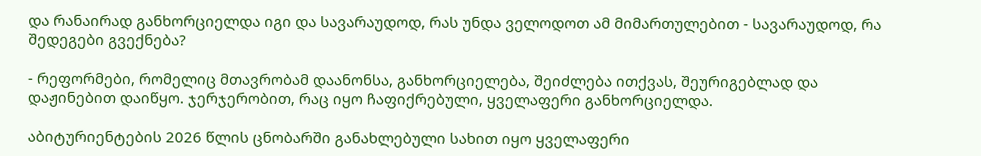და რანაირად განხორციელდა იგი და სავარაუდოდ, რას უნდა ველოდოთ ამ მიმართულებით - სავარაუდოდ, რა შედეგები გვექნება?

- რეფორმები, რომელიც მთავრობამ დაანონსა, განხორციელება, შეიძლება ითქვას, შეურიგებლად და დაჟინებით დაიწყო. ჯერჯერობით, რაც იყო ჩაფიქრებული, ყველაფერი განხორციელდა.

აბიტურიენტების 2026 წლის ცნობარში განახლებული სახით იყო ყველაფერი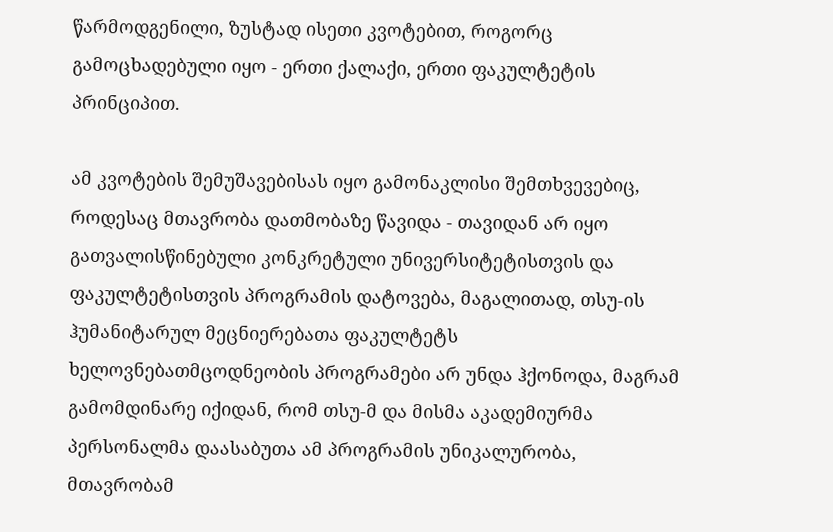წარმოდგენილი, ზუსტად ისეთი კვოტებით, როგორც გამოცხადებული იყო - ერთი ქალაქი, ერთი ფაკულტეტის პრინციპით.

ამ კვოტების შემუშავებისას იყო გამონაკლისი შემთხვევებიც, როდესაც მთავრობა დათმობაზე წავიდა - თავიდან არ იყო გათვალისწინებული კონკრეტული უნივერსიტეტისთვის და ფაკულტეტისთვის პროგრამის დატოვება, მაგალითად, თსუ-ის ჰუმანიტარულ მეცნიერებათა ფაკულტეტს ხელოვნებათმცოდნეობის პროგრამები არ უნდა ჰქონოდა, მაგრამ გამომდინარე იქიდან, რომ თსუ-მ და მისმა აკადემიურმა პერსონალმა დაასაბუთა ამ პროგრამის უნიკალურობა, მთავრობამ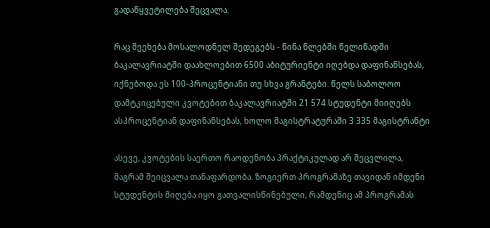გადაწყვეტილება შეცვალა.

რაც შეეხება მოსალოდნელ შედეგებს - წინა წლებში წელიწადში ბაკალავრიატში დაახლოებით 6500 აბიტურიენტი იღებდა დაფინანსებას, იქნებოდა ეს 100-პროცენტიანი თუ სხვა გრანტები. წელს საბოლოო დამტკიცებული კვოტებით ბაკალავრიატში 21 574 სტუდენტი მიიღებს ასპროცენტიან დაფინანსებას, ხოლო მაგისტრატურაში 3 335 მაგისტრანტი

ასევე, კვოტების საერთო რაოდენობა პრაქტიკულად არ შეცვლილა, მაგრამ შეიცვალა თანაფარდობა. ზოგიერთ პროგრამაზე თავიდან იმდენი სტუდენტის მიღება იყო გათვალისწინებული, რამდენიც ამ პროგრამას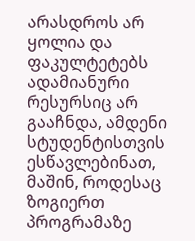არასდროს არ ყოლია და ფაკულტეტებს ადამიანური რესურსიც არ გააჩნდა, ამდენი სტუდენტისთვის ესწავლებინათ, მაშინ, როდესაც ზოგიერთ პროგრამაზე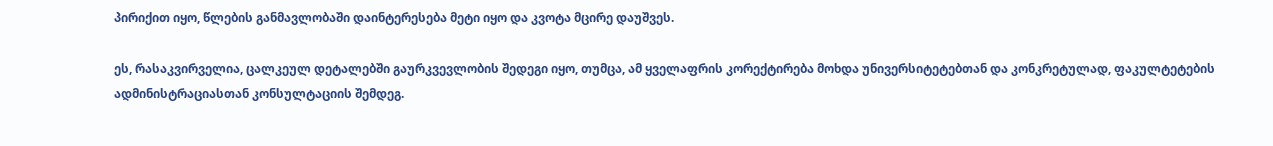პირიქით იყო, წლების განმავლობაში დაინტერესება მეტი იყო და კვოტა მცირე დაუშვეს.

ეს, რასაკვირველია, ცალკეულ დეტალებში გაურკვევლობის შედეგი იყო, თუმცა, ამ ყველაფრის კორექტირება მოხდა უნივერსიტეტებთან და კონკრეტულად, ფაკულტეტების ადმინისტრაციასთან კონსულტაციის შემდეგ.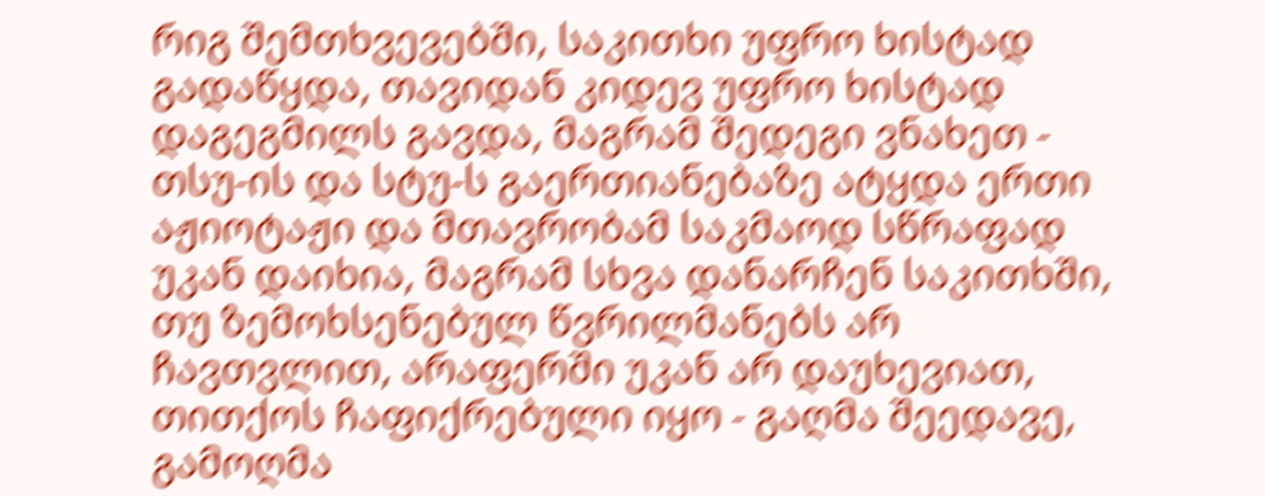რიგ შემთხვევებში, საკითხი უფრო ხისტად გადაწყდა, თავიდან კიდევ უფრო ხისტად დაგეგმილს გავდა, მაგრამ შედეგი ვნახეთ - თსუ-ის და სტუ-ს გაერთიანებაზე ატყდა ერთი აჟიოტაჟი და მთავრობამ საკმაოდ სწრაფად უკან დაიხია, მაგრამ სხვა დანარჩენ საკითხში, თუ ზემოხსენებულ წვრილმანებს არ ჩავთვლით, არაფერში უკან არ დაუხევიათ, თითქოს ჩაფიქრებული იყო - გაღმა შეედავე, გამოღმა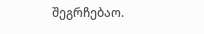შეგრჩებაო.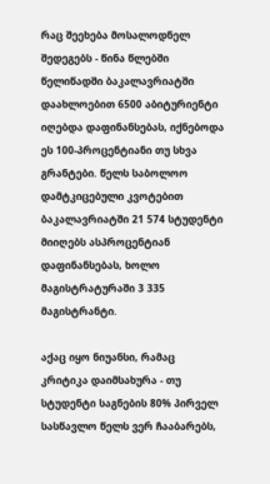რაც შეეხება მოსალოდნელ შედეგებს - წინა წლებში წელიწადში ბაკალავრიატში დაახლოებით 6500 აბიტურიენტი იღებდა დაფინანსებას, იქნებოდა ეს 100-პროცენტიანი თუ სხვა გრანტები. წელს საბოლოო დამტკიცებული კვოტებით ბაკალავრიატში 21 574 სტუდენტი მიიღებს ასპროცენტიან დაფინანსებას, ხოლო მაგისტრატურაში 3 335 მაგისტრანტი.

აქაც იყო ნიუანსი, რამაც კრიტიკა დაიმსახურა - თუ სტუდენტი საგნების 80% პირველ სასწავლო წელს ვერ ჩააბარებს,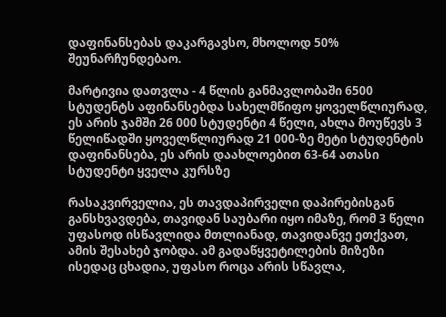დაფინანსებას დაკარგავსო, მხოლოდ 50% შეუნარჩუნდებაო.

მარტივია დათვლა - 4 წლის განმავლობაში 6500 სტუდენტს აფინანსებდა სახელმწიფო ყოველწლიურად, ეს არის ჯამში 26 000 სტუდენტი 4 წელი, ახლა მოუწევს 3 წელიწადში ყოველწლიურად 21 000-ზე მეტი სტუდენტის დაფინანსება, ეს არის დაახლოებით 63-64 ათასი სტუდენტი ყველა კურსზე

რასაკვირველია, ეს თავდაპირველი დაპირებისგან განსხვავდება, თავიდან საუბარი იყო იმაზე, რომ 3 წელი უფასოდ ისწავლიდა მთლიანად, თავიდანვე ეთქვათ, ამის შესახებ ჯობდა. ამ გადაწყვეტილების მიზეზი ისედაც ცხადია, უფასო როცა არის სწავლა,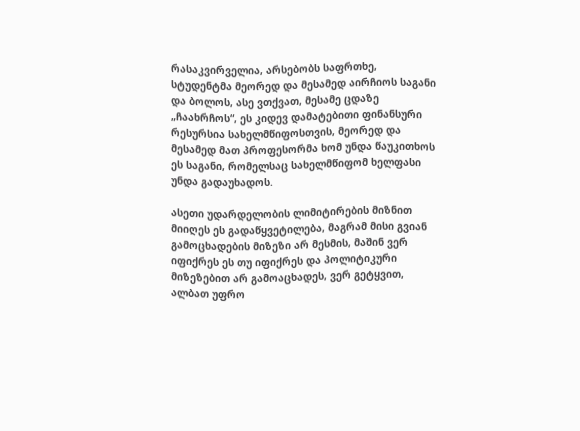რასაკვირველია, არსებობს საფრთხე, სტუდენტმა მეორედ და მესამედ აირჩიოს საგანი და ბოლოს, ასე ვთქვათ, მესამე ცდაზე „ჩაახრჩოს“, ეს კიდევ დამატებითი ფინანსური რესურსია სახელმწიფოსთვის, მეორედ და მესამედ მათ პროფესორმა ხომ უნდა წაუკითხოს ეს საგანი, რომელსაც სახელმწიფომ ხელფასი უნდა გადაუხადოს.

ასეთი უდარდელობის ლიმიტირების მიზნით მიიღეს ეს გადაწყვეტილება, მაგრამ მისი გვიან გამოცხადების მიზეზი არ მესმის, მაშინ ვერ იფიქრეს ეს თუ იფიქრეს და პოლიტიკური მიზეზებით არ გამოაცხადეს, ვერ გეტყვით, ალბათ უფრო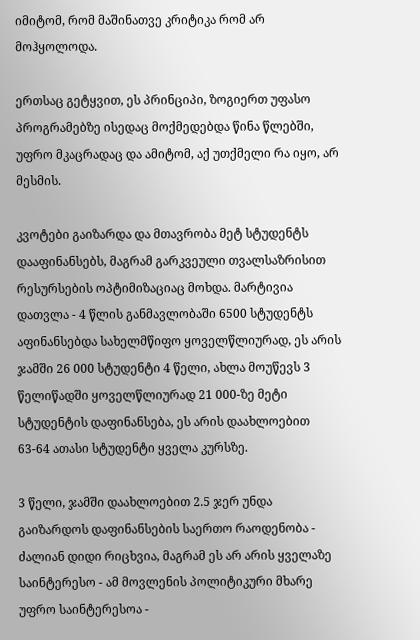იმიტომ, რომ მაშინათვე კრიტიკა რომ არ მოჰყოლოდა.

ერთსაც გეტყვით, ეს პრინციპი, ზოგიერთ უფასო პროგრამებზე ისედაც მოქმედებდა წინა წლებში, უფრო მკაცრადაც და ამიტომ, აქ უთქმელი რა იყო, არ მესმის.

კვოტები გაიზარდა და მთავრობა მეტ სტუდენტს დააფინანსებს, მაგრამ გარკვეული თვალსაზრისით რესურსების ოპტიმიზაციაც მოხდა. მარტივია დათვლა - 4 წლის განმავლობაში 6500 სტუდენტს აფინანსებდა სახელმწიფო ყოველწლიურად, ეს არის ჯამში 26 000 სტუდენტი 4 წელი, ახლა მოუწევს 3 წელიწადში ყოველწლიურად 21 000-ზე მეტი სტუდენტის დაფინანსება, ეს არის დაახლოებით 63-64 ათასი სტუდენტი ყველა კურსზე.

3 წელი, ჯამში დაახლოებით 2.5 ჯერ უნდა გაიზარდოს დაფინანსების საერთო რაოდენობა - ძალიან დიდი რიცხვია, მაგრამ ეს არ არის ყველაზე საინტერესო - ამ მოვლენის პოლიტიკური მხარე უფრო საინტერესოა -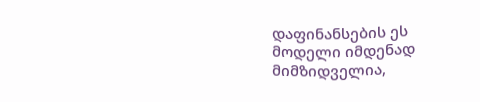დაფინანსების ეს მოდელი იმდენად მიმზიდველია,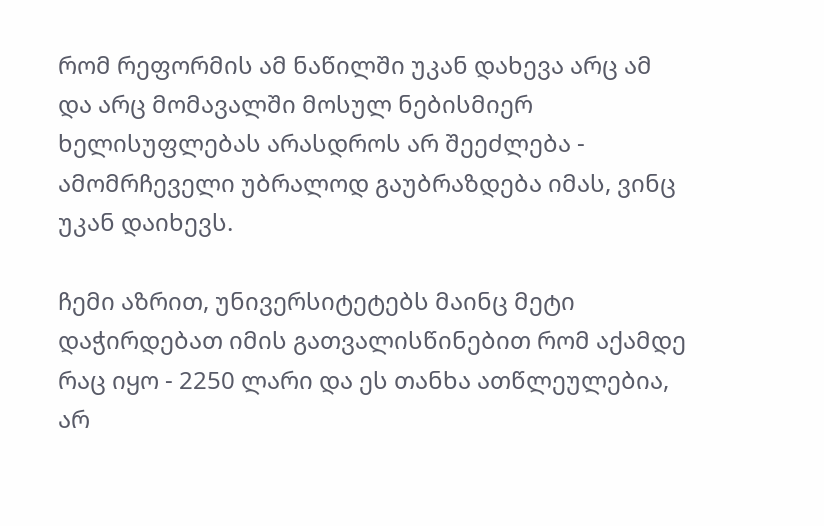რომ რეფორმის ამ ნაწილში უკან დახევა არც ამ და არც მომავალში მოსულ ნებისმიერ ხელისუფლებას არასდროს არ შეეძლება - ამომრჩეველი უბრალოდ გაუბრაზდება იმას, ვინც უკან დაიხევს.

ჩემი აზრით, უნივერსიტეტებს მაინც მეტი დაჭირდებათ იმის გათვალისწინებით რომ აქამდე რაც იყო - 2250 ლარი და ეს თანხა ათწლეულებია, არ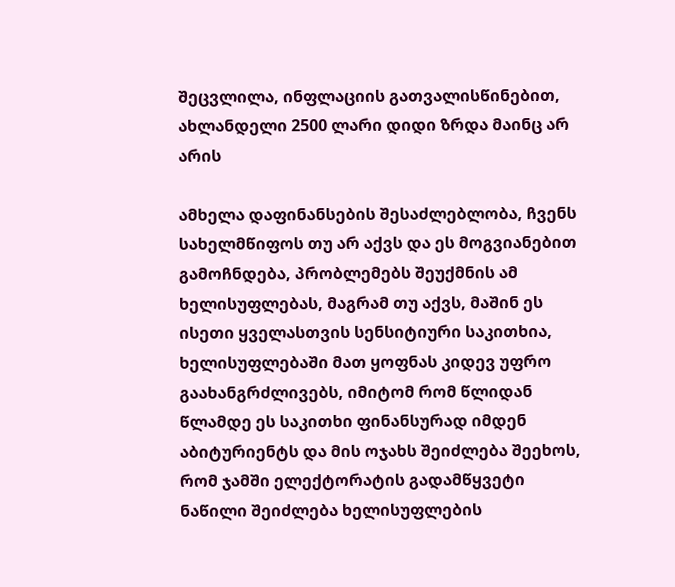შეცვლილა, ინფლაციის გათვალისწინებით, ახლანდელი 2500 ლარი დიდი ზრდა მაინც არ არის

ამხელა დაფინანსების შესაძლებლობა, ჩვენს სახელმწიფოს თუ არ აქვს და ეს მოგვიანებით გამოჩნდება, პრობლემებს შეუქმნის ამ ხელისუფლებას, მაგრამ თუ აქვს, მაშინ ეს ისეთი ყველასთვის სენსიტიური საკითხია, ხელისუფლებაში მათ ყოფნას კიდევ უფრო გაახანგრძლივებს, იმიტომ რომ წლიდან წლამდე ეს საკითხი ფინანსურად იმდენ აბიტურიენტს და მის ოჯახს შეიძლება შეეხოს, რომ ჯამში ელექტორატის გადამწყვეტი ნაწილი შეიძლება ხელისუფლების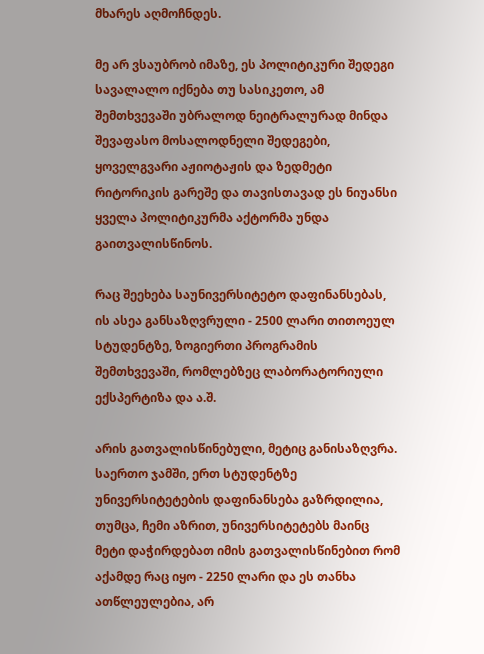მხარეს აღმოჩნდეს.

მე არ ვსაუბრობ იმაზე, ეს პოლიტიკური შედეგი სავალალო იქნება თუ სასიკეთო, ამ შემთხვევაში უბრალოდ ნეიტრალურად მინდა შევაფასო მოსალოდნელი შედეგები, ყოველგვარი აჟიოტაჟის და ზედმეტი რიტორიკის გარეშე და თავისთავად ეს ნიუანსი ყველა პოლიტიკურმა აქტორმა უნდა გაითვალისწინოს.

რაც შეეხება საუნივერსიტეტო დაფინანსებას, ის ასეა განსაზღვრული - 2500 ლარი თითოეულ სტუდენტზე, ზოგიერთი პროგრამის შემთხვევაში, რომლებზეც ლაბორატორიული ექსპერტიზა და ა.შ.

არის გათვალისწინებული, მეტიც განისაზღვრა. საერთო ჯამში, ერთ სტუდენტზე უნივერსიტეტების დაფინანსება გაზრდილია, თუმცა, ჩემი აზრით, უნივერსიტეტებს მაინც მეტი დაჭირდებათ იმის გათვალისწინებით რომ აქამდე რაც იყო - 2250 ლარი და ეს თანხა ათწლეულებია, არ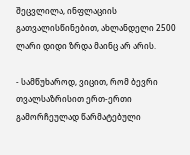შეცვლილა, ინფლაციის გათვალისწინებით, ახლანდელი 2500 ლარი დიდი ზრდა მაინც არ არის.

- სამწუხაროდ, ვიცით, რომ ბევრი თვალსაზრისით ერთ-ერთი გამორჩეულად წარმატებული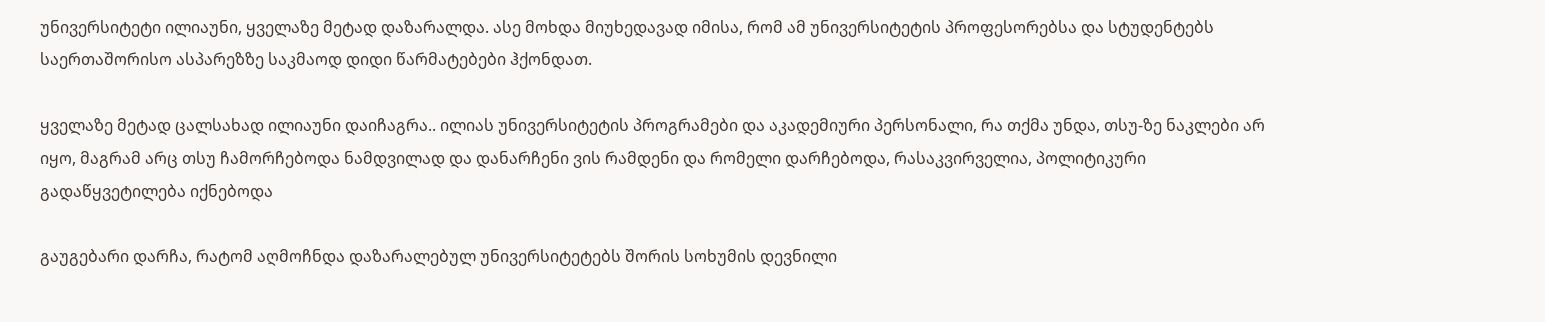უნივერსიტეტი ილიაუნი, ყველაზე მეტად დაზარალდა. ასე მოხდა მიუხედავად იმისა, რომ ამ უნივერსიტეტის პროფესორებსა და სტუდენტებს საერთაშორისო ასპარეზზე საკმაოდ დიდი წარმატებები ჰქონდათ.

ყველაზე მეტად ცალსახად ილიაუნი დაიჩაგრა.. ილიას უნივერსიტეტის პროგრამები და აკადემიური პერსონალი, რა თქმა უნდა, თსუ-ზე ნაკლები არ იყო, მაგრამ არც თსუ ჩამორჩებოდა ნამდვილად და დანარჩენი ვის რამდენი და რომელი დარჩებოდა, რასაკვირველია, პოლიტიკური გადაწყვეტილება იქნებოდა

გაუგებარი დარჩა, რატომ აღმოჩნდა დაზარალებულ უნივერსიტეტებს შორის სოხუმის დევნილი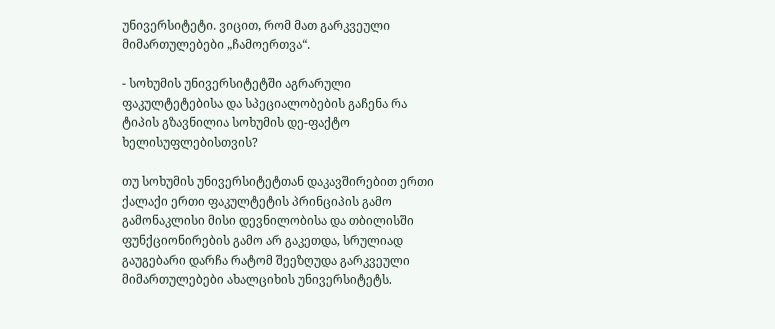უნივერსიტეტი. ვიცით, რომ მათ გარკვეული მიმართულებები „ჩამოერთვა“.

- სოხუმის უნივერსიტეტში აგრარული ფაკულტეტებისა და სპეციალობების გაჩენა რა ტიპის გზავნილია სოხუმის დე-ფაქტო ხელისუფლებისთვის?

თუ სოხუმის უნივერსიტეტთან დაკავშირებით ერთი ქალაქი ერთი ფაკულტეტის პრინციპის გამო გამონაკლისი მისი დევნილობისა და თბილისში ფუნქციონირების გამო არ გაკეთდა, სრულიად გაუგებარი დარჩა რატომ შეეზღუდა გარკვეული მიმართულებები ახალციხის უნივერსიტეტს.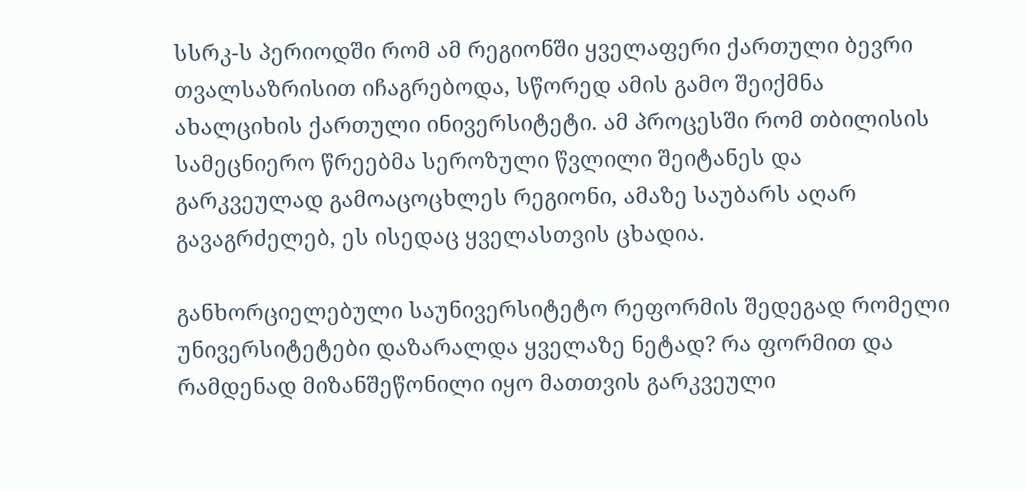სსრკ-ს პერიოდში რომ ამ რეგიონში ყველაფერი ქართული ბევრი თვალსაზრისით იჩაგრებოდა, სწორედ ამის გამო შეიქმნა ახალციხის ქართული ინივერსიტეტი. ამ პროცესში რომ თბილისის სამეცნიერო წრეებმა სეროზული წვლილი შეიტანეს და გარკვეულად გამოაცოცხლეს რეგიონი, ამაზე საუბარს აღარ გავაგრძელებ, ეს ისედაც ყველასთვის ცხადია.

განხორციელებული საუნივერსიტეტო რეფორმის შედეგად რომელი უნივერსიტეტები დაზარალდა ყველაზე ნეტად? რა ფორმით და რამდენად მიზანშეწონილი იყო მათთვის გარკვეული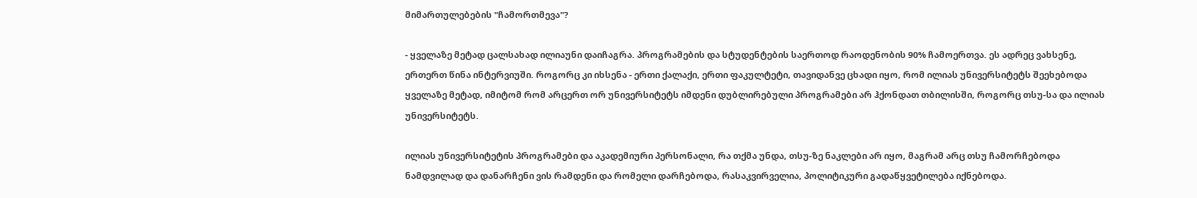მიმართულებების "ჩამორთმევა"?

- ყველაზე მეტად ცალსახად ილიაუნი დაიჩაგრა. პროგრამების და სტუდენტების საერთოდ რაოდენობის 90% ჩამოერთვა. ეს ადრეც ვახსენე, ერთერთ წინა ინტერვიუში. როგორც კი იხსენა - ერთი ქალაქი, ერთი ფაკულტეტი, თავიდანვე ცხადი იყო, რომ ილიას უნივერსიტეტს შეეხებოდა ყველაზე მეტად, იმიტომ რომ არცერთ ორ უნივერსიტეტს იმდენი დუბლირებული პროგრამები არ ჰქონდათ თბილისში, როგორც თსუ-სა და ილიას უნივერსიტეტს.

ილიას უნივერსიტეტის პროგრამები და აკადემიური პერსონალი, რა თქმა უნდა, თსუ-ზე ნაკლები არ იყო, მაგრამ არც თსუ ჩამორჩებოდა ნამდვილად და დანარჩენი ვის რამდენი და რომელი დარჩებოდა, რასაკვირველია, პოლიტიკური გადაწყვეტილება იქნებოდა.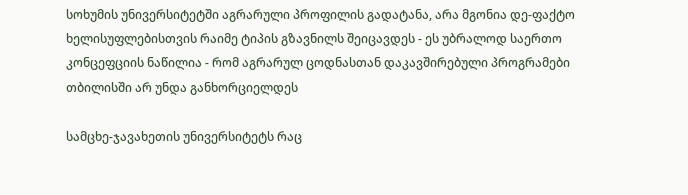სოხუმის უნივერსიტეტში აგრარული პროფილის გადატანა, არა მგონია დე-ფაქტო ხელისუფლებისთვის რაიმე ტიპის გზავნილს შეიცავდეს - ეს უბრალოდ საერთო კონცეფციის ნაწილია - რომ აგრარულ ცოდნასთან დაკავშირებული პროგრამები თბილისში არ უნდა განხორციელდეს

სამცხე-ჯავახეთის უნივერსიტეტს რაც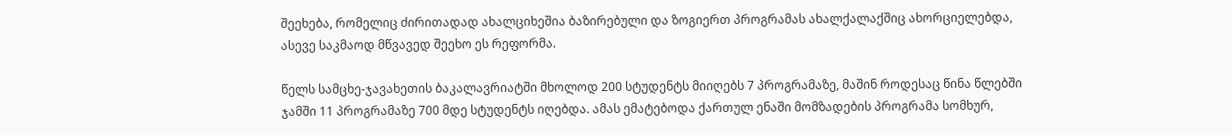შეეხება, რომელიც ძირითადად ახალციხეშია ბაზირებული და ზოგიერთ პროგრამას ახალქალაქშიც ახორციელებდა, ასევე საკმაოდ მწვავედ შეეხო ეს რეფორმა.

წელს სამცხე-ჯავახეთის ბაკალავრიატში მხოლოდ 200 სტუდენტს მიიღებს 7 პროგრამაზე, მაშინ როდესაც წინა წლებში ჯამში 11 პროგრამაზე 700 მდე სტუდენტს იღებდა. ამას ემატებოდა ქართულ ენაში მომზადების პროგრამა სომხურ,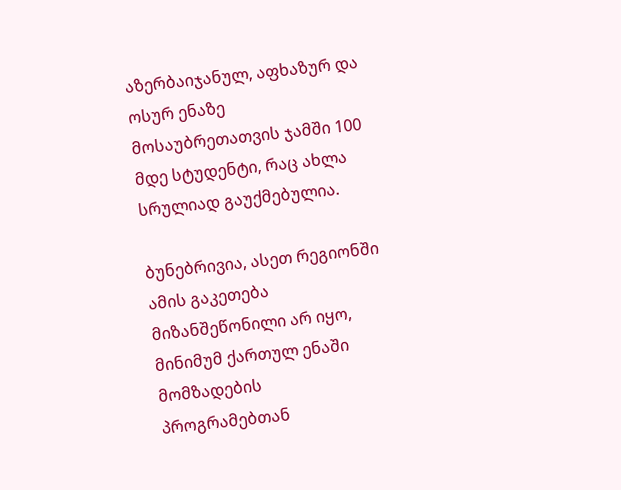აზერბაიჯანულ, აფხაზურ და ოსურ ენაზე მოსაუბრეთათვის ჯამში 100 მდე სტუდენტი, რაც ახლა სრულიად გაუქმებულია.

ბუნებრივია, ასეთ რეგიონში ამის გაკეთება მიზანშეწონილი არ იყო, მინიმუმ ქართულ ენაში მომზადების პროგრამებთან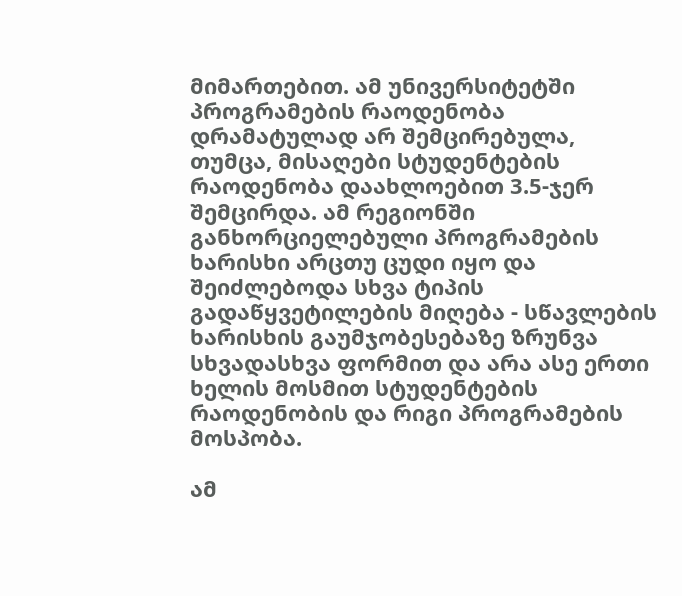მიმართებით. ამ უნივერსიტეტში პროგრამების რაოდენობა დრამატულად არ შემცირებულა, თუმცა, მისაღები სტუდენტების რაოდენობა დაახლოებით 3.5-ჯერ შემცირდა. ამ რეგიონში განხორციელებული პროგრამების ხარისხი არცთუ ცუდი იყო და შეიძლებოდა სხვა ტიპის გადაწყვეტილების მიღება - სწავლების ხარისხის გაუმჯობესებაზე ზრუნვა სხვადასხვა ფორმით და არა ასე ერთი ხელის მოსმით სტუდენტების რაოდენობის და რიგი პროგრამების მოსპობა.

ამ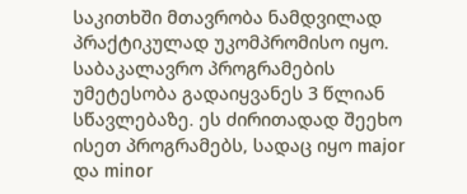საკითხში მთავრობა ნამდვილად პრაქტიკულად უკომპრომისო იყო. საბაკალავრო პროგრამების უმეტესობა გადაიყვანეს 3 წლიან სწავლებაზე. ეს ძირითადად შეეხო ისეთ პროგრამებს, სადაც იყო major და minor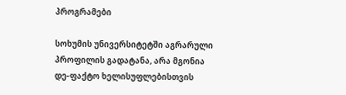პროგრამები

სოხუმის უნივერსიტეტში აგრარული პროფილის გადატანა, არა მგონია დე-ფაქტო ხელისუფლებისთვის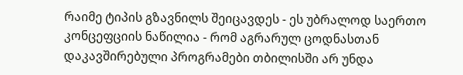რაიმე ტიპის გზავნილს შეიცავდეს - ეს უბრალოდ საერთო კონცეფციის ნაწილია - რომ აგრარულ ცოდნასთან დაკავშირებული პროგრამები თბილისში არ უნდა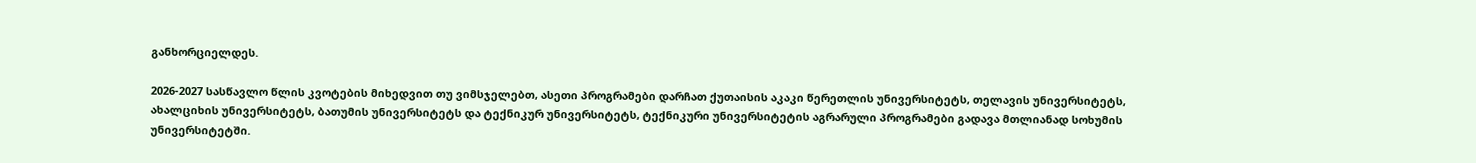განხორციელდეს.

2026-2027 სასწავლო წლის კვოტების მიხედვით თუ ვიმსჯელებთ, ასეთი პროგრამები დარჩათ ქუთაისის აკაკი წერეთლის უნივერსიტეტს, თელავის უნივერსიტეტს, ახალციხის უნივერსიტეტს, ბათუმის უნივერსიტეტს და ტექნიკურ უნივერსიტეტს, ტექნიკური უნივერსიტეტის აგრარული პროგრამები გადავა მთლიანად სოხუმის უნივერსიტეტში.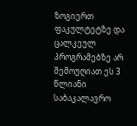ზოგიერთ ფაკულტეტზე და ცალკეულ პროგრამებზე არ შემოუღიათ ეს 3 წლიანი საბაკალავრო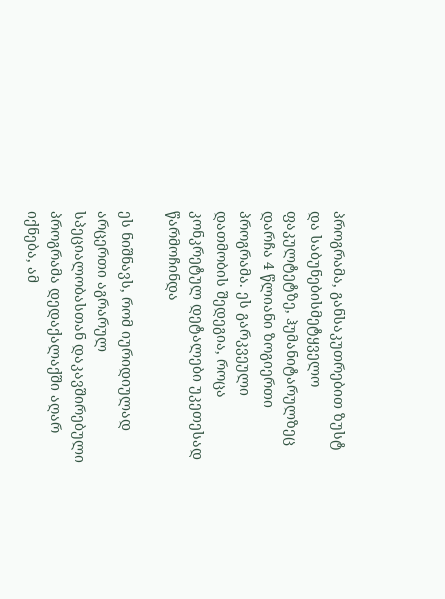პროგრამა, განსაკუთრებით ზუსტ და საბუნებისმეტყველო ფაკულტეტზე, ჰუმანიტარულზეც დარჩა 4 წლიანი ზოგიერთი პროგრამა. ეს გარკვეული დათმობის შედეგია, როცა კონკრეტულ დეტალები უკეთესად წარმოჩინდა

ეს ნიშნავს, რომ იურიდიულად არცერთი აგრარულ სპეციალობასთან დაკავშირებული პროგრამა დედაქალაქში აღარ იქნება, ამ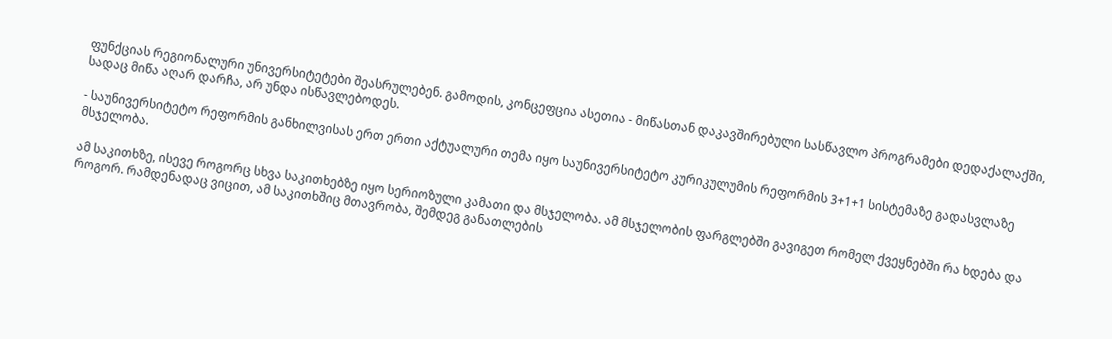ფუნქციას რეგიონალური უნივერსიტეტები შეასრულებენ. გამოდის, კონცეფცია ასეთია - მიწასთან დაკავშირებული სასწავლო პროგრამები დედაქალაქში, სადაც მიწა აღარ დარჩა, არ უნდა ისწავლებოდეს.

- საუნივერსიტეტო რეფორმის განხილვისას ერთ ერთი აქტუალური თემა იყო საუნივერსიტეტო კურიკულუმის რეფორმის 3+1+1 სისტემაზე გადასვლაზე მსჯელობა.

ამ საკითხზე, ისევე როგორც სხვა საკითხებზე იყო სერიოზული კამათი და მსჯელობა. ამ მსჯელობის ფარგლებში გავიგეთ რომელ ქვეყნებში რა ხდება და როგორ. რამდენადაც ვიცით, ამ საკითხშიც მთავრობა, შემდეგ განათლების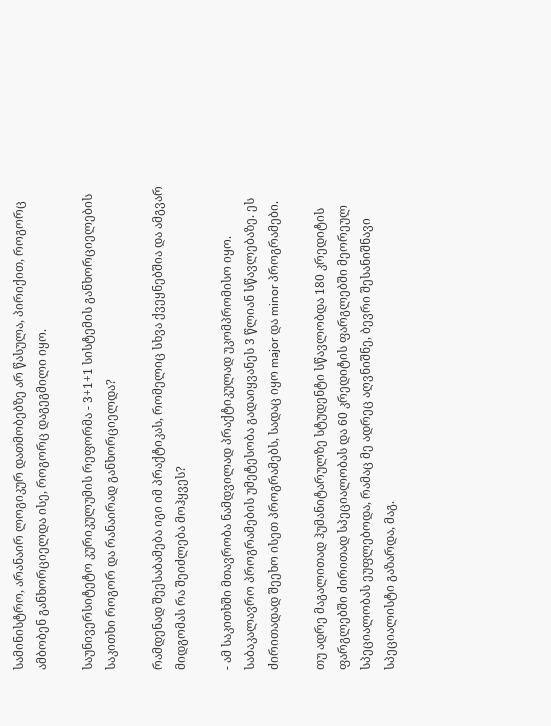სამინისტრო, არანაირ ლოგიკურ დათმობებზე არ წასულა, პირიქით, როგორც ამბობენ განხორციელდა ისე, როგორც დაგეგმილი იყო.

საუნივერსიტეტო კურიკულუმის რეფორმა - 3+1+1 სისტემის განხორციელების საკითხი როგორ და რანაირად განხორციელდა?

რამდენად შეესაბამება იგი იმ პრაქტიკას, რომელიც სხვა ქვეყნებშია და ამგვარ მიდგომას რა შეიძლება მოჰყვეს?

- ამ საკითხში მთავრობა ნამდვილად პრაქტიკულად უკომპრომისო იყო. საბაკალავრო პროგრამების უმეტესობა გადაიყვანეს 3 წლიან სწავლებაზე. ეს ძირითადად შეეხო ისეთ პროგრამებს, სადაც იყო major და minor პროგრამები.

თუ ადრე მაგალითად ჰუმანიტარულზე სტუდენტი სწავლობდა 180 კრედიტის ფარგლებში ძირითად სპეციალობას და 60 კრედიტის ფარგლებში მეორეულ სპეციალობას ეუფლებოდა, რამაც მე ადრეც აღვნიშნე, ბევრი შესანიშნავი სპეციალისტი გაზარდა, მაგ.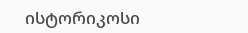ისტორიკოსი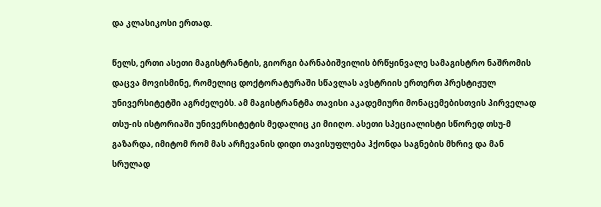და კლასიკოსი ერთად.

წელს, ერთი ასეთი მაგისტრანტის, გიორგი ბარნაბიშვილის ბრწყინვალე სამაგისტრო ნაშრომის დაცვა მოვისმინე, რომელიც დოქტორატურაში სწავლას ავსტრიის ერთერთ პრესტიჟულ უნივერსიტეტში აგრძელებს. ამ მაგისტრანტმა თავისი აკადემიური მონაცემებისთვის პირველად თსუ-ის ისტორიაში უნივერსიტეტის მედალიც კი მიიღო. ასეთი სპეციალისტი სწორედ თსუ-მ გაზარდა, იმიტომ რომ მას არჩევანის დიდი თავისუფლება ჰქონდა საგნების მხრივ და მან სრულად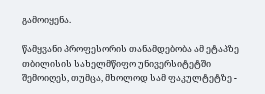გამოიყენა.

წამყვანი პროფესორის თანამდებობა ამ ეტაპზე თბილისის სახელმწიფო უნივერსიტეტში შემოიღეს, თუმცა, მხოლოდ სამ ფაკულტეტზე -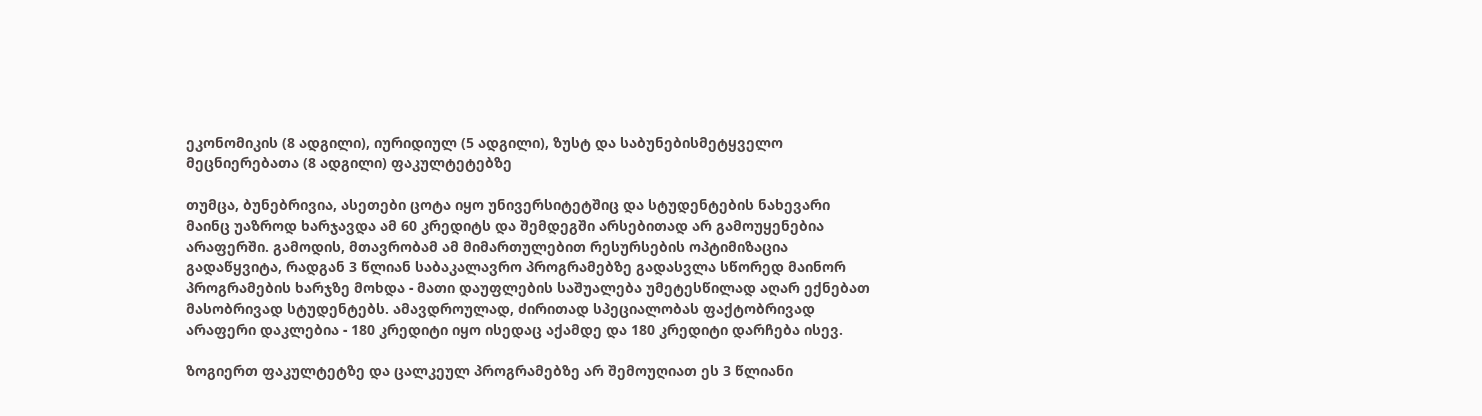ეკონომიკის (8 ადგილი), იურიდიულ (5 ადგილი), ზუსტ და საბუნებისმეტყველო მეცნიერებათა (8 ადგილი) ფაკულტეტებზე

თუმცა, ბუნებრივია, ასეთები ცოტა იყო უნივერსიტეტშიც და სტუდენტების ნახევარი მაინც უაზროდ ხარჯავდა ამ 60 კრედიტს და შემდეგში არსებითად არ გამოუყენებია არაფერში. გამოდის, მთავრობამ ამ მიმართულებით რესურსების ოპტიმიზაცია გადაწყვიტა, რადგან 3 წლიან საბაკალავრო პროგრამებზე გადასვლა სწორედ მაინორ პროგრამების ხარჯზე მოხდა - მათი დაუფლების საშუალება უმეტესწილად აღარ ექნებათ მასობრივად სტუდენტებს. ამავდროულად, ძირითად სპეციალობას ფაქტობრივად არაფერი დაკლებია - 180 კრედიტი იყო ისედაც აქამდე და 180 კრედიტი დარჩება ისევ.

ზოგიერთ ფაკულტეტზე და ცალკეულ პროგრამებზე არ შემოუღიათ ეს 3 წლიანი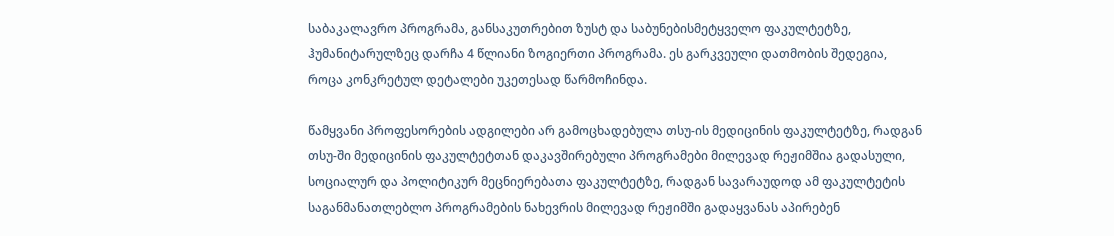საბაკალავრო პროგრამა, განსაკუთრებით ზუსტ და საბუნებისმეტყველო ფაკულტეტზე, ჰუმანიტარულზეც დარჩა 4 წლიანი ზოგიერთი პროგრამა. ეს გარკვეული დათმობის შედეგია, როცა კონკრეტულ დეტალები უკეთესად წარმოჩინდა.

წამყვანი პროფესორების ადგილები არ გამოცხადებულა თსუ-ის მედიცინის ფაკულტეტზე, რადგან თსუ-ში მედიცინის ფაკულტეტთან დაკავშირებული პროგრამები მილევად რეჟიმშია გადასული, სოციალურ და პოლიტიკურ მეცნიერებათა ფაკულტეტზე, რადგან სავარაუდოდ ამ ფაკულტეტის საგანმანათლებლო პროგრამების ნახევრის მილევად რეჟიმში გადაყვანას აპირებენ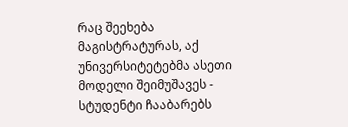რაც შეეხება მაგისტრატურას, აქ უნივერსიტეტებმა ასეთი მოდელი შეიმუშავეს - სტუდენტი ჩააბარებს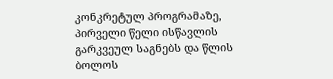კონკრეტულ პროგრამაზე, პირველი წელი ისწავლის გარკვეულ საგნებს და წლის ბოლოს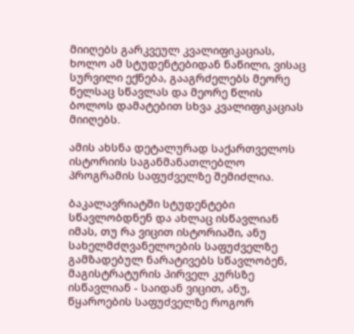მიიღებს გარკვეულ კვალიფიკაციას, ხოლო ამ სტუდენტებიდან ნაწილი, ვისაც სურვილი ექნება, გააგრძელებს მეორე წელსაც სწავლას და მეორე წლის ბოლოს დამატებით სხვა კვალიფიკაციას მიიღებს.

ამის ახსნა დეტალურად საქართველოს ისტორიის საგანმანათლებლო პროგრამის საფუძველზე შემიძლია.

ბაკალავრიატში სტუდენტები სწავლობდნენ და ახლაც ისწავლიან იმას, თუ რა ვიცით ისტორიაში, ანუ სახელმძღვანელოების საფუძველზე გამზადებულ ნარატივებს სწავლობენ, მაგისტრატურის პირველ კურსზე ისწავლიან - საიდან ვიცით, ანუ, წყაროების საფუძველზე როგორ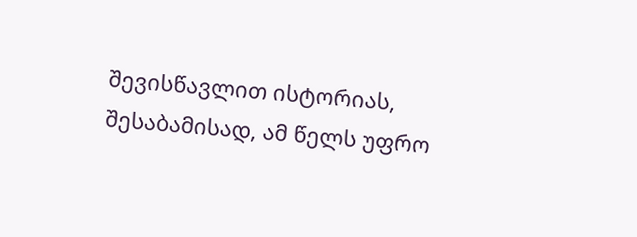შევისწავლით ისტორიას, შესაბამისად, ამ წელს უფრო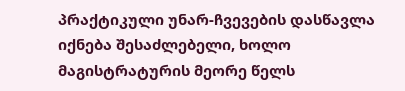პრაქტიკული უნარ-ჩვევების დასწავლა იქნება შესაძლებელი, ხოლო მაგისტრატურის მეორე წელს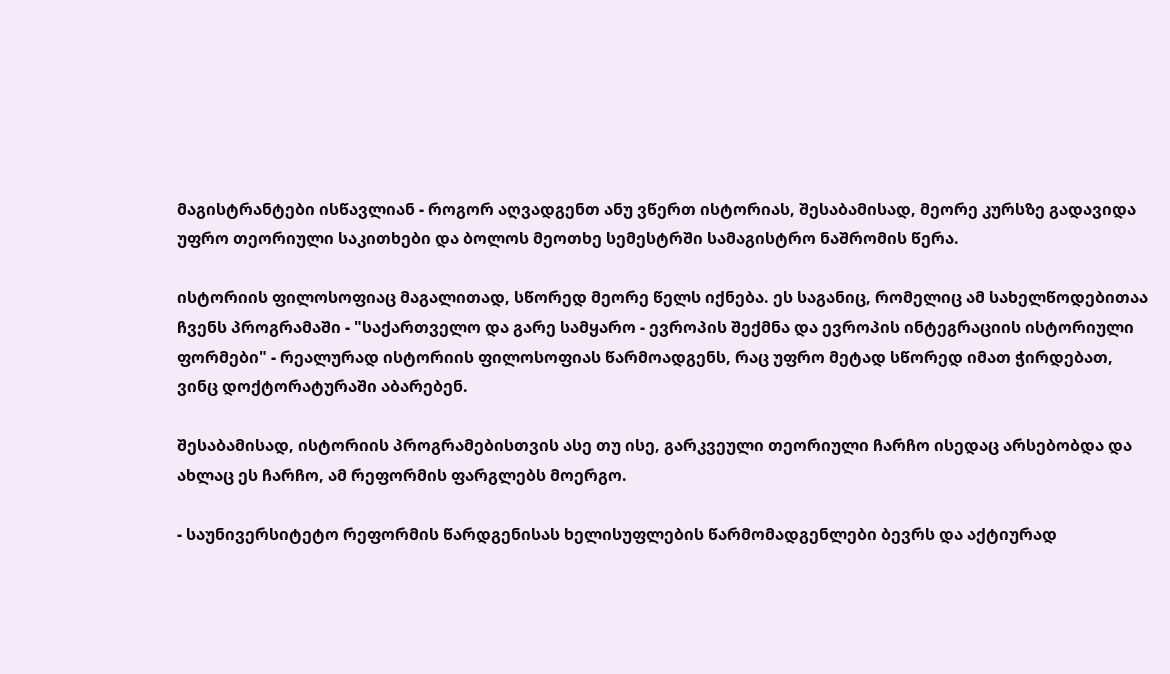მაგისტრანტები ისწავლიან - როგორ აღვადგენთ ანუ ვწერთ ისტორიას, შესაბამისად, მეორე კურსზე გადავიდა უფრო თეორიული საკითხები და ბოლოს მეოთხე სემესტრში სამაგისტრო ნაშრომის წერა.

ისტორიის ფილოსოფიაც მაგალითად, სწორედ მეორე წელს იქნება. ეს საგანიც, რომელიც ამ სახელწოდებითაა ჩვენს პროგრამაში - "საქართველო და გარე სამყარო - ევროპის შექმნა და ევროპის ინტეგრაციის ისტორიული ფორმები" - რეალურად ისტორიის ფილოსოფიას წარმოადგენს, რაც უფრო მეტად სწორედ იმათ ჭირდებათ, ვინც დოქტორატურაში აბარებენ.

შესაბამისად, ისტორიის პროგრამებისთვის ასე თუ ისე, გარკვეული თეორიული ჩარჩო ისედაც არსებობდა და ახლაც ეს ჩარჩო, ამ რეფორმის ფარგლებს მოერგო.

- საუნივერსიტეტო რეფორმის წარდგენისას ხელისუფლების წარმომადგენლები ბევრს და აქტიურად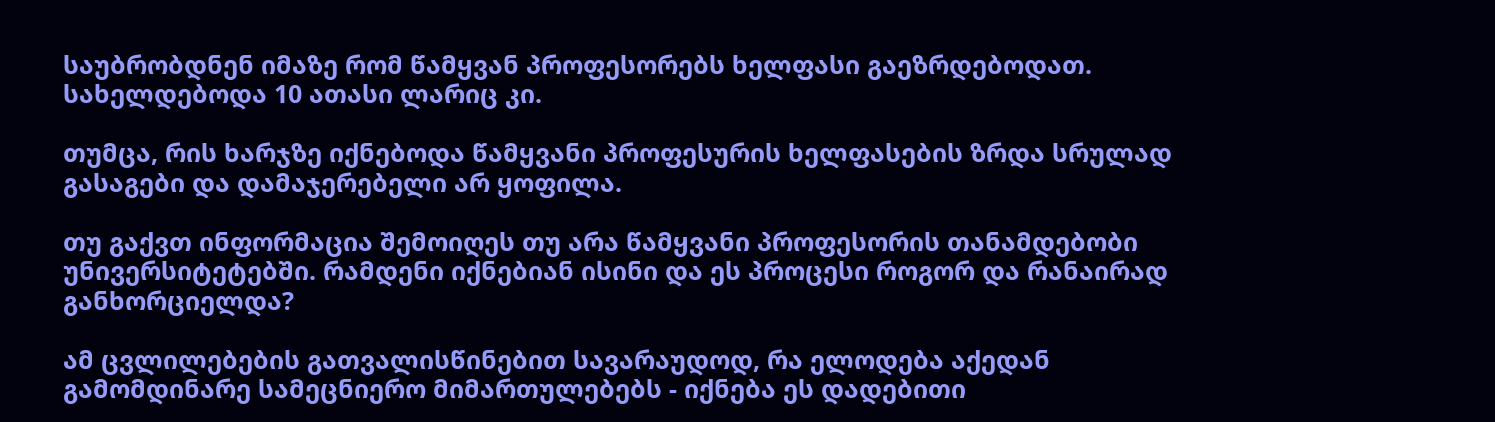საუბრობდნენ იმაზე რომ წამყვან პროფესორებს ხელფასი გაეზრდებოდათ. სახელდებოდა 10 ათასი ლარიც კი.

თუმცა, რის ხარჯზე იქნებოდა წამყვანი პროფესურის ხელფასების ზრდა სრულად გასაგები და დამაჯერებელი არ ყოფილა.

თუ გაქვთ ინფორმაცია შემოიღეს თუ არა წამყვანი პროფესორის თანამდებობი უნივერსიტეტებში. რამდენი იქნებიან ისინი და ეს პროცესი როგორ და რანაირად განხორციელდა?

ამ ცვლილებების გათვალისწინებით სავარაუდოდ, რა ელოდება აქედან გამომდინარე სამეცნიერო მიმართულებებს - იქნება ეს დადებითი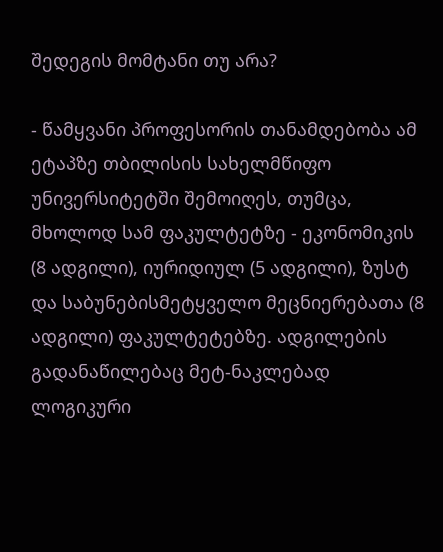შედეგის მომტანი თუ არა?

- წამყვანი პროფესორის თანამდებობა ამ ეტაპზე თბილისის სახელმწიფო უნივერსიტეტში შემოიღეს, თუმცა, მხოლოდ სამ ფაკულტეტზე - ეკონომიკის (8 ადგილი), იურიდიულ (5 ადგილი), ზუსტ და საბუნებისმეტყველო მეცნიერებათა (8 ადგილი) ფაკულტეტებზე. ადგილების გადანაწილებაც მეტ-ნაკლებად ლოგიკური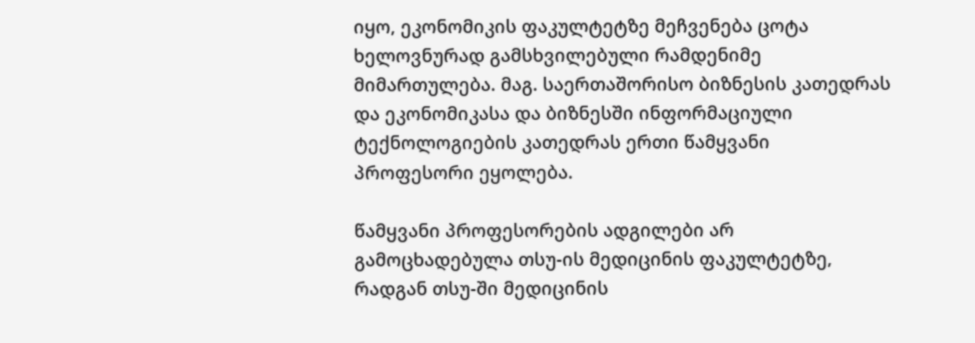იყო, ეკონომიკის ფაკულტეტზე მეჩვენება ცოტა ხელოვნურად გამსხვილებული რამდენიმე მიმართულება. მაგ. საერთაშორისო ბიზნესის კათედრას და ეკონომიკასა და ბიზნესში ინფორმაციული ტექნოლოგიების კათედრას ერთი წამყვანი პროფესორი ეყოლება.

წამყვანი პროფესორების ადგილები არ გამოცხადებულა თსუ-ის მედიცინის ფაკულტეტზე, რადგან თსუ-ში მედიცინის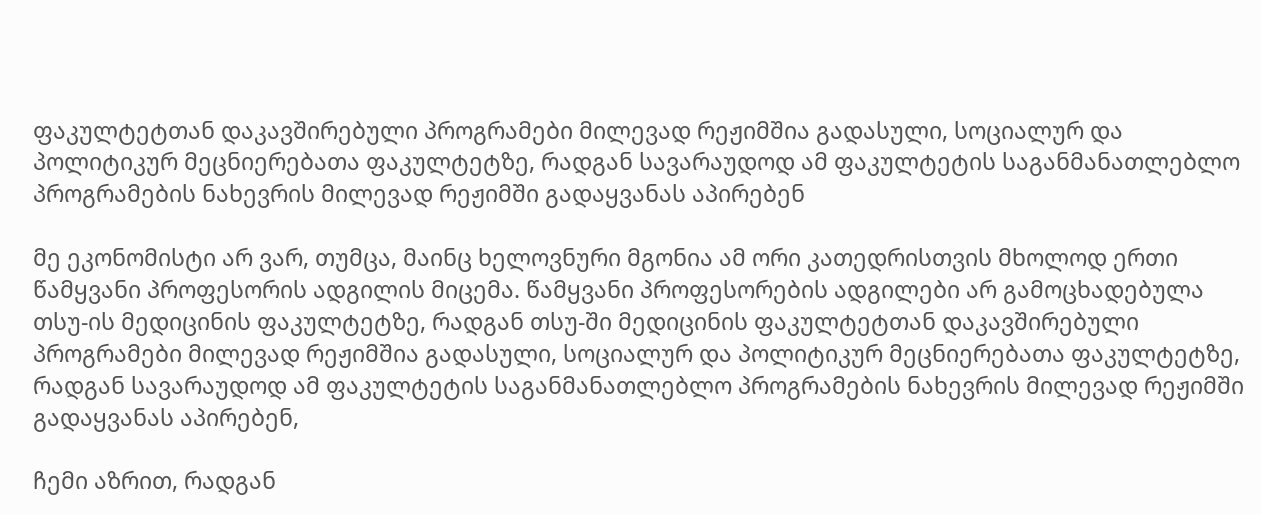ფაკულტეტთან დაკავშირებული პროგრამები მილევად რეჟიმშია გადასული, სოციალურ და პოლიტიკურ მეცნიერებათა ფაკულტეტზე, რადგან სავარაუდოდ ამ ფაკულტეტის საგანმანათლებლო პროგრამების ნახევრის მილევად რეჟიმში გადაყვანას აპირებენ

მე ეკონომისტი არ ვარ, თუმცა, მაინც ხელოვნური მგონია ამ ორი კათედრისთვის მხოლოდ ერთი წამყვანი პროფესორის ადგილის მიცემა. წამყვანი პროფესორების ადგილები არ გამოცხადებულა თსუ-ის მედიცინის ფაკულტეტზე, რადგან თსუ-ში მედიცინის ფაკულტეტთან დაკავშირებული პროგრამები მილევად რეჟიმშია გადასული, სოციალურ და პოლიტიკურ მეცნიერებათა ფაკულტეტზე, რადგან სავარაუდოდ ამ ფაკულტეტის საგანმანათლებლო პროგრამების ნახევრის მილევად რეჟიმში გადაყვანას აპირებენ,

ჩემი აზრით, რადგან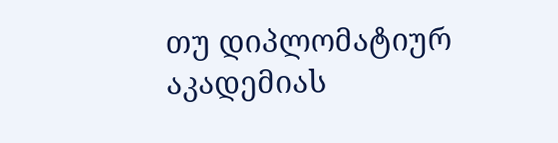თუ დიპლომატიურ აკადემიას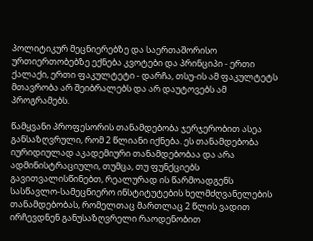პოლიტიკურ მეცნიერებზე და საერთაშორისო ურთიერთობებზე ექნება კვოტები და პრინციპი - ერთი ქალაქი, ერთი ფაკულტეტი - დარჩა, თსუ-ის ამ ფაკულტეტს მთავრობა არ შეიბრალებს და არ დაუტოვებს ამ პროგრამებს.

წამყვანი პროფესორის თანამდებობა ჯერჯერობით ასეა განსაზღვრული, რომ 2 წლიანი იქნება. ეს თანამდებობა იურიდიულად აკადემიური თანამდებობაა და არა ადმინისტრაციული, თუმცა, თუ ფუნქციებს გავითვალისწინებთ, რეალურად ის წარმოადგენს სასწავლო-სამეცნიერო ინსტიტუტების ხელმძღვანელების თანამდებობას, რომელთაც მართლაც 2 წლის ვადით ირჩევდნენ განუსაზღვრელი რაოდენობით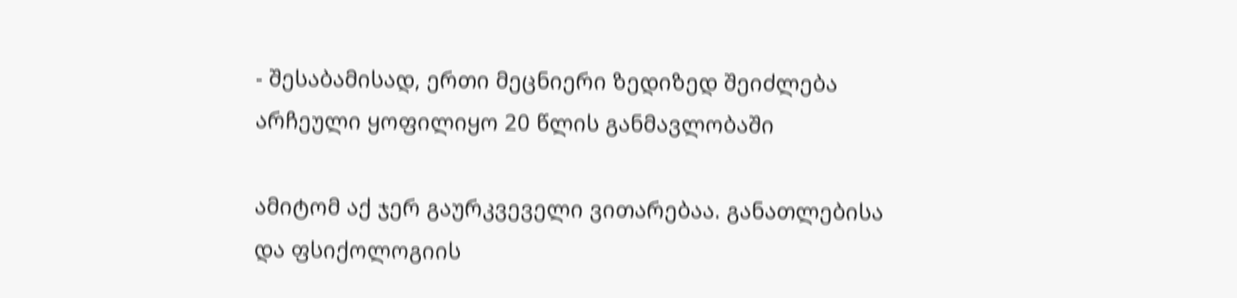- შესაბამისად, ერთი მეცნიერი ზედიზედ შეიძლება არჩეული ყოფილიყო 20 წლის განმავლობაში

ამიტომ აქ ჯერ გაურკვეველი ვითარებაა. განათლებისა და ფსიქოლოგიის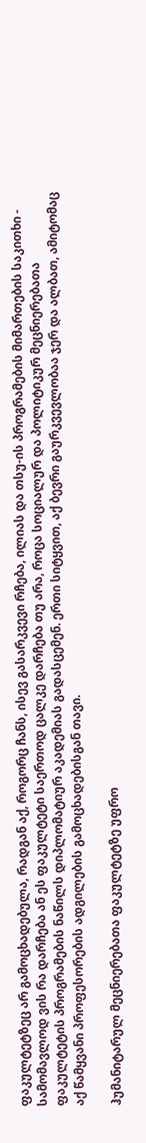ფაკულტეტზეც არ გამოცხადებულა, რადგან აქ, როგორც ჩანს, ისევ გასარკვევი რჩება, ილიას და თსუ-ის პროგრამების მიმართების საკითხი - სამომავლოდ ვის რა დარჩება ან ეს ფაკულტეტი საერთოდ ცალკე დარჩება თუ არა, როცა სოციალურ და პოლიტიკურ მეცნიერებათა ფაკულტეტის პროგრამების ნაწილს დიპლომატიურ აკადემიას გადასცემენ. ერთი სიტყვით, აქ ბევრი გაურკვევლობაა ჯერ და ალბათ, ამიტომაც აქ წამყვანი პროფესორების ადგილების გამოცხადებისგან თავი.

ჰუმანიტარულ მეცნიერებათა ფაკულტეტზე უფრო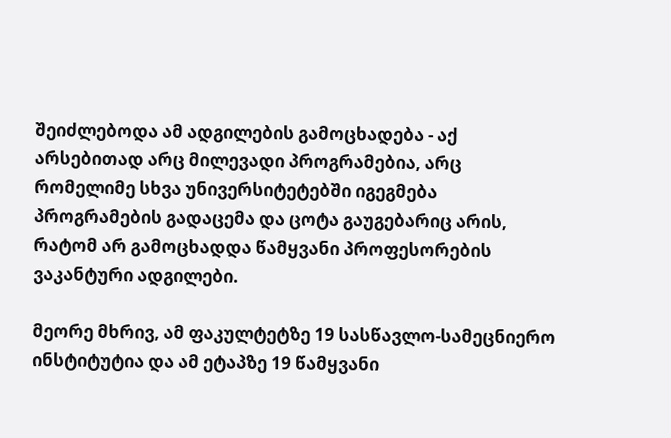შეიძლებოდა ამ ადგილების გამოცხადება - აქ არსებითად არც მილევადი პროგრამებია, არც რომელიმე სხვა უნივერსიტეტებში იგეგმება პროგრამების გადაცემა და ცოტა გაუგებარიც არის, რატომ არ გამოცხადდა წამყვანი პროფესორების ვაკანტური ადგილები.

მეორე მხრივ, ამ ფაკულტეტზე 19 სასწავლო-სამეცნიერო ინსტიტუტია და ამ ეტაპზე 19 წამყვანი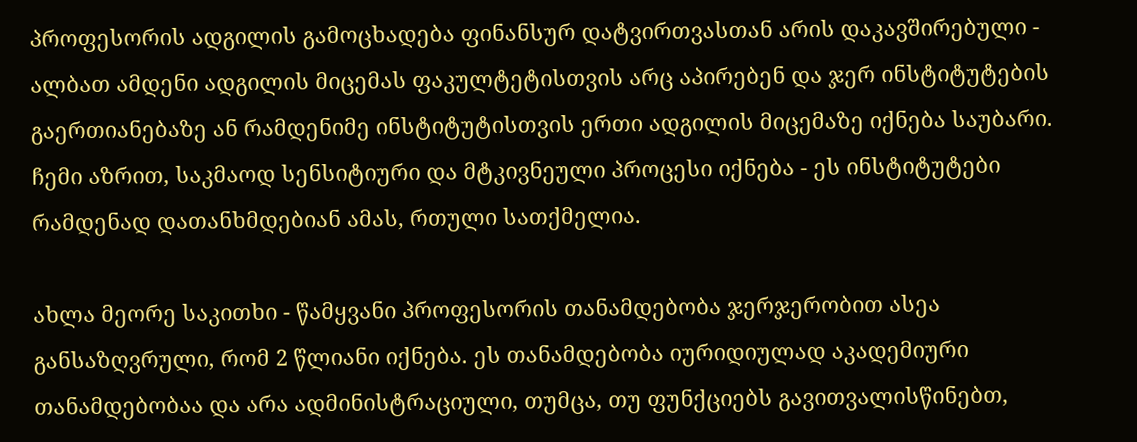პროფესორის ადგილის გამოცხადება ფინანსურ დატვირთვასთან არის დაკავშირებული - ალბათ ამდენი ადგილის მიცემას ფაკულტეტისთვის არც აპირებენ და ჯერ ინსტიტუტების გაერთიანებაზე ან რამდენიმე ინსტიტუტისთვის ერთი ადგილის მიცემაზე იქნება საუბარი. ჩემი აზრით, საკმაოდ სენსიტიური და მტკივნეული პროცესი იქნება - ეს ინსტიტუტები რამდენად დათანხმდებიან ამას, რთული სათქმელია.

ახლა მეორე საკითხი - წამყვანი პროფესორის თანამდებობა ჯერჯერობით ასეა განსაზღვრული, რომ 2 წლიანი იქნება. ეს თანამდებობა იურიდიულად აკადემიური თანამდებობაა და არა ადმინისტრაციული, თუმცა, თუ ფუნქციებს გავითვალისწინებთ,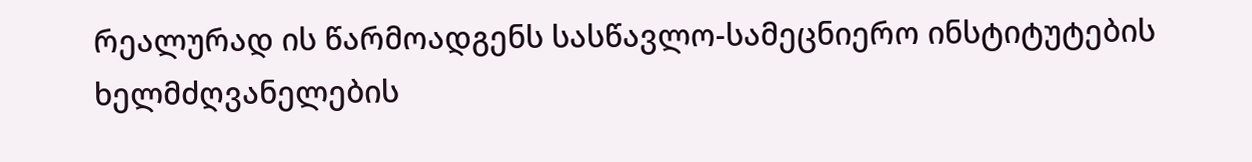რეალურად ის წარმოადგენს სასწავლო-სამეცნიერო ინსტიტუტების ხელმძღვანელების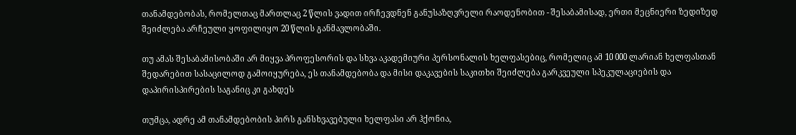თანამდებობას, რომელთაც მართლაც 2 წლის ვადით ირჩევდნენ განუსაზღვრელი რაოდენობით - შესაბამისად, ერთი მეცნიერი ზედიზედ შეიძლება არჩეული ყოფილიყო 20 წლის განმავლობაში.

თუ ამას შესაბამისობაში არ მიყვა პროფესორის და სხვა აკადემიური პერსონალის ხელფასებიც, რომელიც ამ 10 000 ლარიან ხელფასთან შედარებით სასაცილოდ გამოიყურება, ეს თანამდებობა და მისი დაკავების საკითხი შეიძლება გარკვეული სპეკულაციების და დაპირისპირების საგანიც კი გახდეს

თუმცა, ადრე ამ თანამდებობის პირს განსხვავებული ხელფასი არ ჰქონია,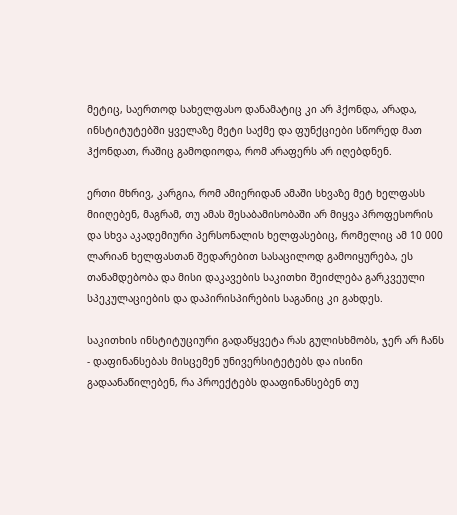მეტიც, საერთოდ სახელფასო დანამატიც კი არ ჰქონდა, არადა, ინსტიტუტებში ყველაზე მეტი საქმე და ფუნქციები სწორედ მათ ჰქონდათ, რაშიც გამოდიოდა, რომ არაფერს არ იღებდნენ.

ერთი მხრივ, კარგია, რომ ამიერიდან ამაში სხვაზე მეტ ხელფასს მიიღებენ, მაგრამ, თუ ამას შესაბამისობაში არ მიყვა პროფესორის და სხვა აკადემიური პერსონალის ხელფასებიც, რომელიც ამ 10 000 ლარიან ხელფასთან შედარებით სასაცილოდ გამოიყურება, ეს თანამდებობა და მისი დაკავების საკითხი შეიძლება გარკვეული სპეკულაციების და დაპირისპირების საგანიც კი გახდეს.

საკითხის ინსტიტუციური გადაწყვეტა რას გულისხმობს, ჯერ არ ჩანს - დაფინანსებას მისცემენ უნივერსიტეტებს და ისინი გადაანაწილებენ, რა პროექტებს დააფინანსებენ თუ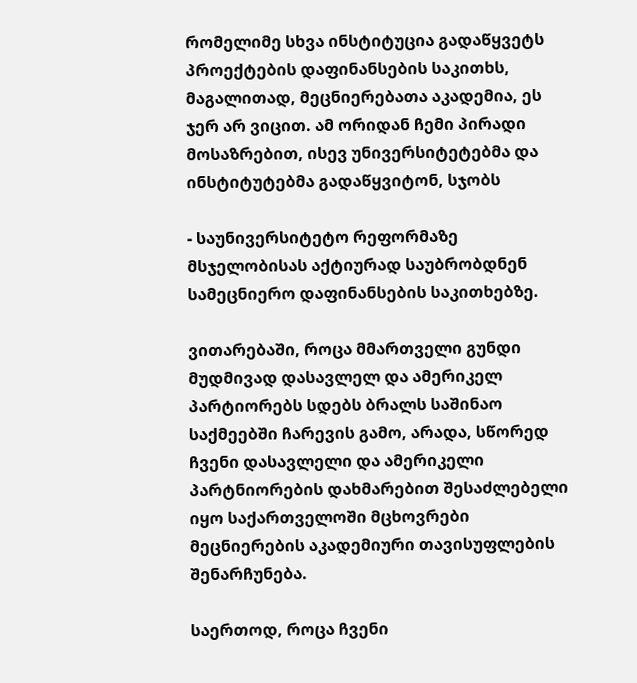რომელიმე სხვა ინსტიტუცია გადაწყვეტს პროექტების დაფინანსების საკითხს, მაგალითად, მეცნიერებათა აკადემია, ეს ჯერ არ ვიცით. ამ ორიდან ჩემი პირადი მოსაზრებით, ისევ უნივერსიტეტებმა და ინსტიტუტებმა გადაწყვიტონ, სჯობს

- საუნივერსიტეტო რეფორმაზე მსჯელობისას აქტიურად საუბრობდნენ სამეცნიერო დაფინანსების საკითხებზე.

ვითარებაში, როცა მმართველი გუნდი მუდმივად დასავლელ და ამერიკელ პარტიორებს სდებს ბრალს საშინაო საქმეებში ჩარევის გამო, არადა, სწორედ ჩვენი დასავლელი და ამერიკელი პარტნიორების დახმარებით შესაძლებელი იყო საქართველოში მცხოვრები მეცნიერების აკადემიური თავისუფლების შენარჩუნება.

საერთოდ, როცა ჩვენი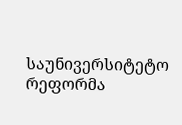საუნივერსიტეტო რეფორმა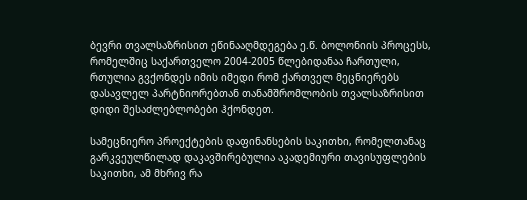ბევრი თვალსაზრისით ეწინააღმდეგება ე.წ. ბოლონიის პროცესს, რომელშიც საქართველო 2004-2005 წლებიდანაა ჩართული, რთულია გვქონდეს იმის იმედი რომ ქართველ მეცნიერებს დასავლელ პარტნიორებთან თანამშრომლობის თვალსაზრისით დიდი შესაძლებლობები ჰქონდეთ.

სამეცნიერო პროექტების დაფინანსების საკითხი, რომელთანაც გარკვეულწილად დაკავშირებულია აკადემიური თავისუფლების საკითხი, ამ მხრივ რა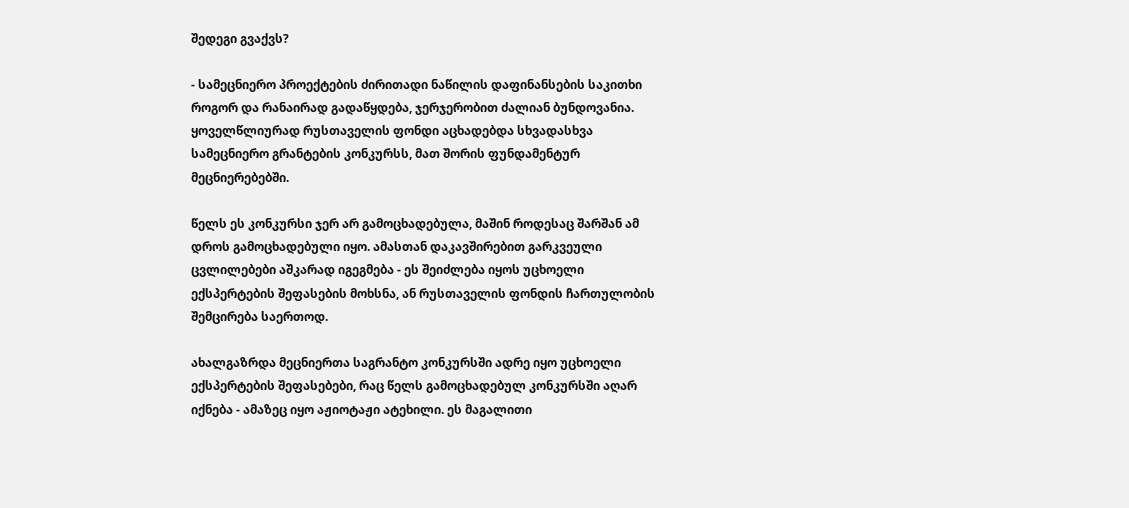შედეგი გვაქვს?

- სამეცნიერო პროექტების ძირითადი ნაწილის დაფინანსების საკითხი როგორ და რანაირად გადაწყდება, ჯერჯერობით ძალიან ბუნდოვანია. ყოველწლიურად რუსთაველის ფონდი აცხადებდა სხვადასხვა სამეცნიერო გრანტების კონკურსს, მათ შორის ფუნდამენტურ მეცნიერებებში.

წელს ეს კონკურსი ჯერ არ გამოცხადებულა, მაშინ როდესაც შარშან ამ დროს გამოცხადებული იყო. ამასთან დაკავშირებით გარკვეული ცვლილებები აშკარად იგეგმება - ეს შეიძლება იყოს უცხოელი ექსპერტების შეფასების მოხსნა, ან რუსთაველის ფონდის ჩართულობის შემცირება საერთოდ.

ახალგაზრდა მეცნიერთა საგრანტო კონკურსში ადრე იყო უცხოელი ექსპერტების შეფასებები, რაც წელს გამოცხადებულ კონკურსში აღარ იქნება - ამაზეც იყო აჟიოტაჟი ატეხილი. ეს მაგალითი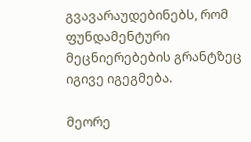გვავარაუდებინებს, რომ ფუნდამენტური მეცნიერებების გრანტზეც იგივე იგეგმება.

მეორე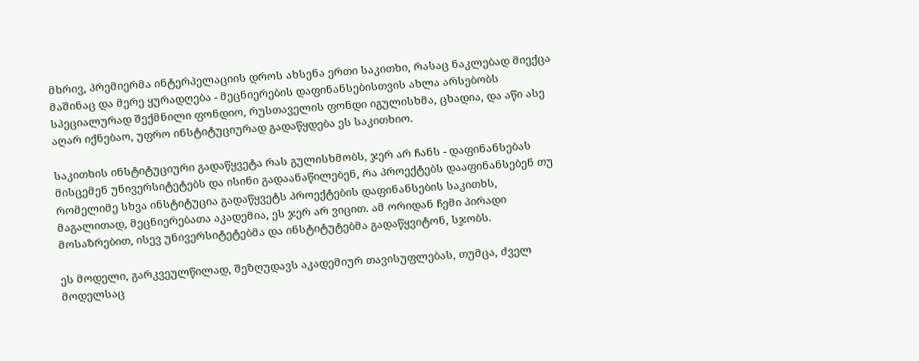მხრივ, პრემიერმა ინტერპელაციის დროს ახსენა ერთი საკითხი, რასაც ნაკლებად მიექცა მაშინაც და მერე ყურადღება - მეცნიერების დაფინანსებისთვის ახლა არსებობს სპეციალურად შექმნილი ფონდიო, რუსთაველის ფონდი იგულისხმა, ცხადია, და აწი ასე აღარ იქნებაო, უფრო ინსტიტუციურად გადაწყდება ეს საკითხიო.

საკითხის ინსტიტუციური გადაწყვეტა რას გულისხმობს, ჯერ არ ჩანს - დაფინანსებას მისცემენ უნივერსიტეტებს და ისინი გადაანაწილებენ, რა პროექტებს დააფინანსებენ თუ რომელიმე სხვა ინსტიტუცია გადაწყვეტს პროექტების დაფინანსების საკითხს, მაგალითად, მეცნიერებათა აკადემია, ეს ჯერ არ ვიცით. ამ ორიდან ჩემი პირადი მოსაზრებით, ისევ უნივერსიტეტებმა და ინსტიტუტებმა გადაწყვიტონ, სჯობს.

ეს მოდელი, გარკვეულწილად, შეზღუდავს აკადემიურ თავისუფლებას, თუმცა, ძველ მოდელსაც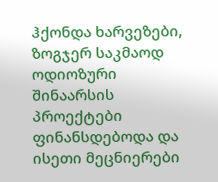ჰქონდა ხარვეზები, ზოგჯერ საკმაოდ ოდიოზური შინაარსის პროექტები ფინანსდებოდა და ისეთი მეცნიერები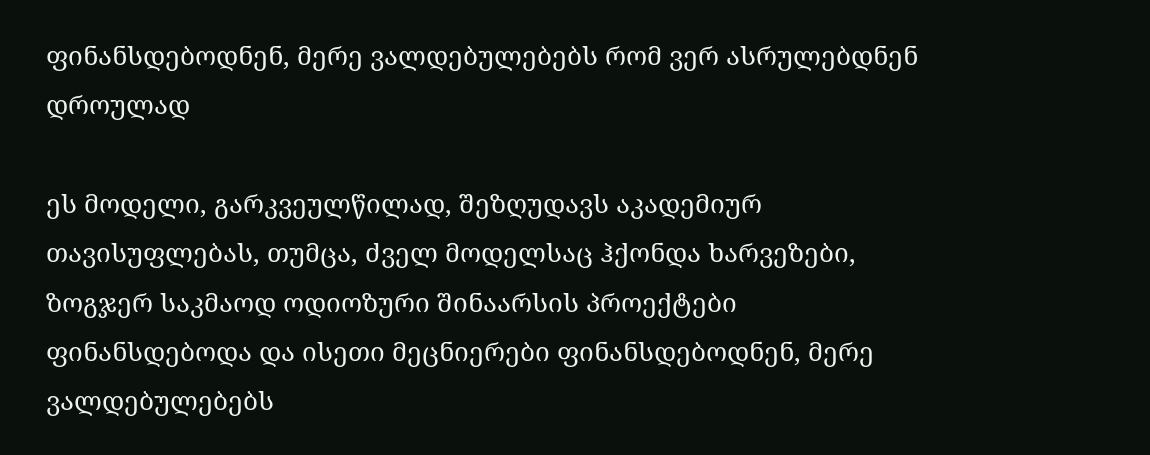ფინანსდებოდნენ, მერე ვალდებულებებს რომ ვერ ასრულებდნენ დროულად

ეს მოდელი, გარკვეულწილად, შეზღუდავს აკადემიურ თავისუფლებას, თუმცა, ძველ მოდელსაც ჰქონდა ხარვეზები, ზოგჯერ საკმაოდ ოდიოზური შინაარსის პროექტები ფინანსდებოდა და ისეთი მეცნიერები ფინანსდებოდნენ, მერე ვალდებულებებს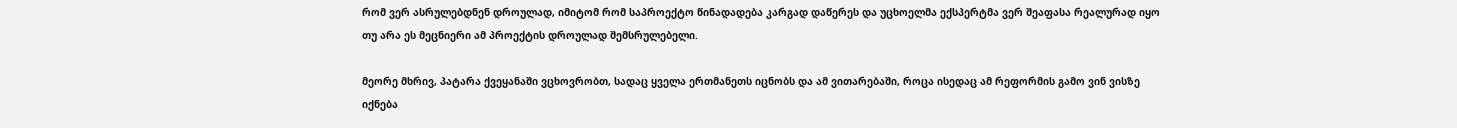რომ ვერ ასრულებდნენ დროულად, იმიტომ რომ საპროექტო წინადადება კარგად დაწერეს და უცხოელმა ექსპერტმა ვერ შეაფასა რეალურად იყო თუ არა ეს მეცნიერი ამ პროექტის დროულად შემსრულებელი.

მეორე მხრივ, პატარა ქვეყანაში ვცხოვრობთ, სადაც ყველა ერთმანეთს იცნობს და ამ ვითარებაში, როცა ისედაც ამ რეფორმის გამო ვინ ვისზე იქნება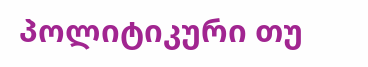პოლიტიკური თუ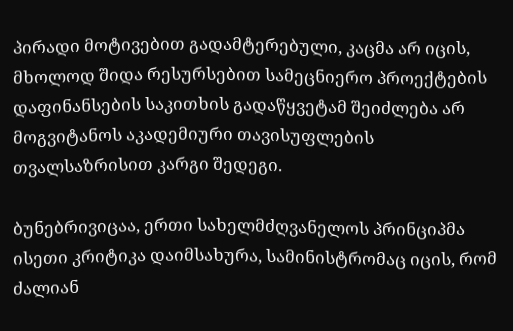პირადი მოტივებით გადამტერებული, კაცმა არ იცის, მხოლოდ შიდა რესურსებით სამეცნიერო პროექტების დაფინანსების საკითხის გადაწყვეტამ შეიძლება არ მოგვიტანოს აკადემიური თავისუფლების თვალსაზრისით კარგი შედეგი.

ბუნებრივიცაა, ერთი სახელმძღვანელოს პრინციპმა ისეთი კრიტიკა დაიმსახურა, სამინისტრომაც იცის, რომ ძალიან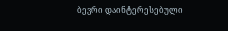ბევრი დაინტერესებული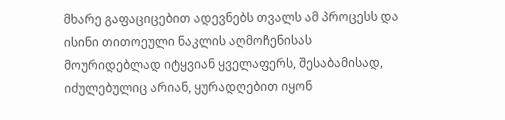მხარე გაფაციცებით ადევნებს თვალს ამ პროცესს და ისინი თითოეული ნაკლის აღმოჩენისას მოურიდებლად იტყვიან ყველაფერს, შესაბამისად, იძულებულიც არიან, ყურადღებით იყონ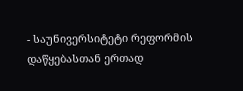- საუნივერსიტეტი რეფორმის დაწყებასთან ერთად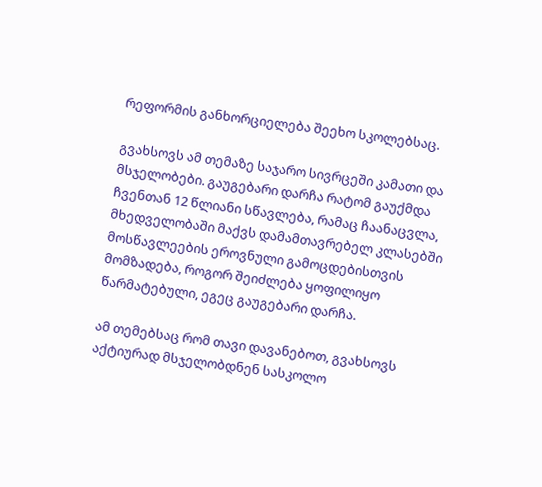რეფორმის განხორციელება შეეხო სკოლებსაც.

გვახსოვს ამ თემაზე საჯარო სივრცეში კამათი და მსჯელობები. გაუგებარი დარჩა რატომ გაუქმდა ჩვენთან 12 წლიანი სწავლება, რამაც ჩაანაცვლა, მხედველობაში მაქვს დამამთავრებელ კლასებში მოსწავლეების ეროვნული გამოცდებისთვის მომზადება, როგორ შეიძლება ყოფილიყო წარმატებული, ეგეც გაუგებარი დარჩა.

ამ თემებსაც რომ თავი დავანებოთ, გვახსოვს აქტიურად მსჯელობდნენ სასკოლო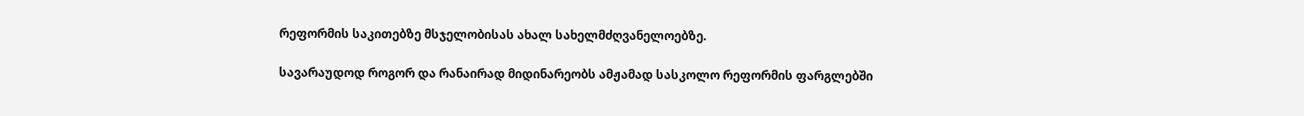რეფორმის საკითებზე მსჯელობისას ახალ სახელმძღვანელოებზე.

სავარაუდოდ როგორ და რანაირად მიდინარეობს ამჟამად სასკოლო რეფორმის ფარგლებში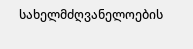სახელმძღვანელოების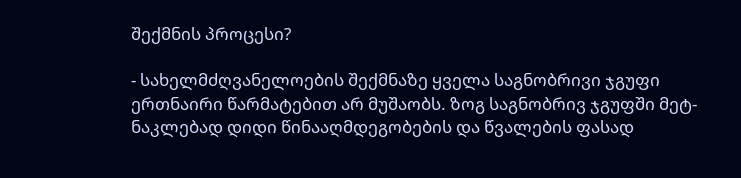შექმნის პროცესი?

- სახელმძღვანელოების შექმნაზე ყველა საგნობრივი ჯგუფი ერთნაირი წარმატებით არ მუშაობს. ზოგ საგნობრივ ჯგუფში მეტ-ნაკლებად დიდი წინააღმდეგობების და წვალების ფასად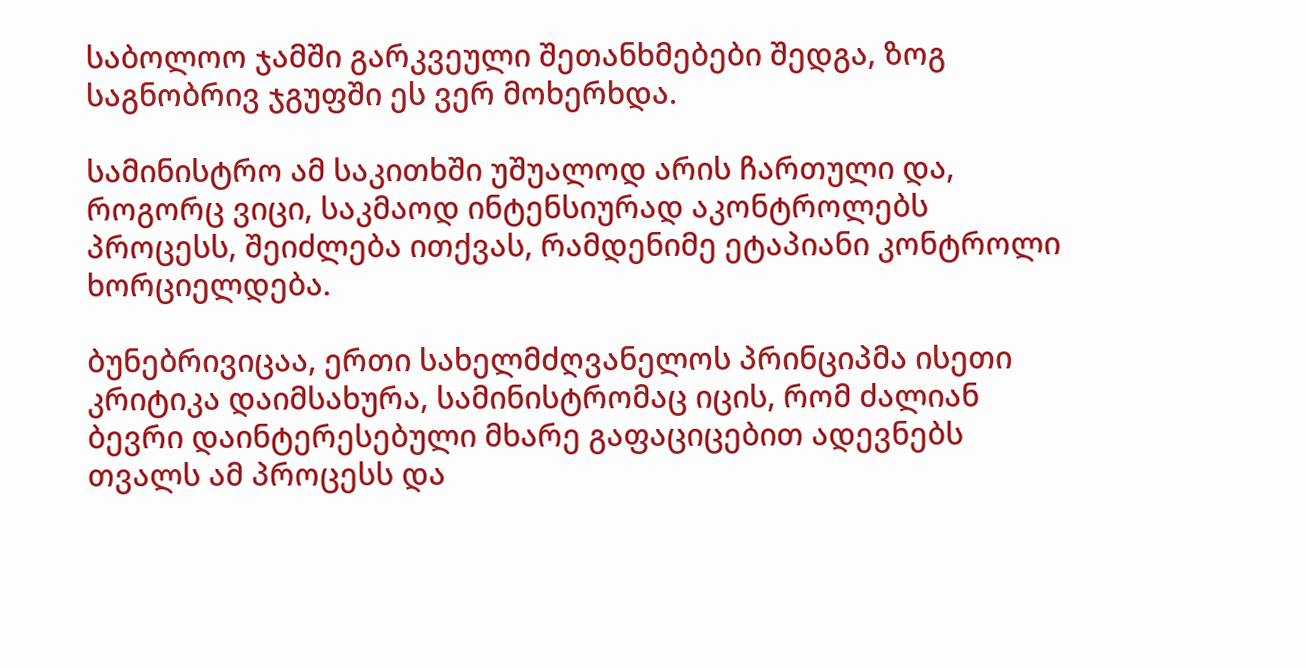საბოლოო ჯამში გარკვეული შეთანხმებები შედგა, ზოგ საგნობრივ ჯგუფში ეს ვერ მოხერხდა.

სამინისტრო ამ საკითხში უშუალოდ არის ჩართული და, როგორც ვიცი, საკმაოდ ინტენსიურად აკონტროლებს პროცესს, შეიძლება ითქვას, რამდენიმე ეტაპიანი კონტროლი ხორციელდება.

ბუნებრივიცაა, ერთი სახელმძღვანელოს პრინციპმა ისეთი კრიტიკა დაიმსახურა, სამინისტრომაც იცის, რომ ძალიან ბევრი დაინტერესებული მხარე გაფაციცებით ადევნებს თვალს ამ პროცესს და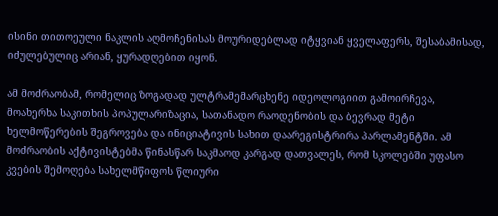ისინი თითოეული ნაკლის აღმოჩენისას მოურიდებლად იტყვიან ყველაფერს, შესაბამისად, იძულებულიც არიან, ყურადღებით იყონ.

ამ მოძრაობამ, რომელიც ზოგადად ულტრამემარცხენე იდეოლოგიით გამოირჩევა, მოახერხა საკითხის პოპულარიზაცია, სათანადო რაოდენობის და ბევრად მეტი ხელმოწერების შეგროვება და ინიციატივის სახით დაარეგისტრირა პარლამენტში. ამ მოძრაობის აქტივისტებმა წინასწარ საკმაოდ კარგად დათვალეს, რომ სკოლებში უფასო კვების შემოღება სახელმწიფოს წლიური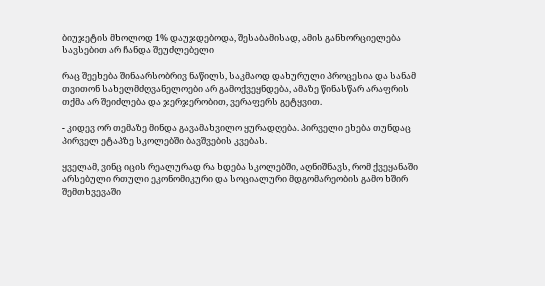ბიუჯეტის მხოლოდ 1% დაუჯდებოდა, შესაბამისად, ამის განხორციელება სავსებით არ ჩანდა შეუძლებელი

რაც შეეხება შინაარსობრივ ნაწილს, საკმაოდ დახურული პროცესია და სანამ თვითონ სახელმძღვანელოები არ გამოქვეყნდება, ამაზე წინასწარ არაფრის თქმა არ შეიძლება და ჯერჯერობით, ვერაფერს გეტყვით.

- კიდევ ორ თემაზე მინდა გავამახვილო ყურადღება. პირველი ეხება თუნდაც პირველ ეტაპზე სკოლებში ბავშვების კვებას.

ყველამ, ვინც იცის რეალურად რა ხდება სკოლებში, აღნიშნავს, რომ ქვეყანაში არსებული რთული ეკონომიკური და სოციალური მდგომარეობის გამო ხშირ შემთხვევაში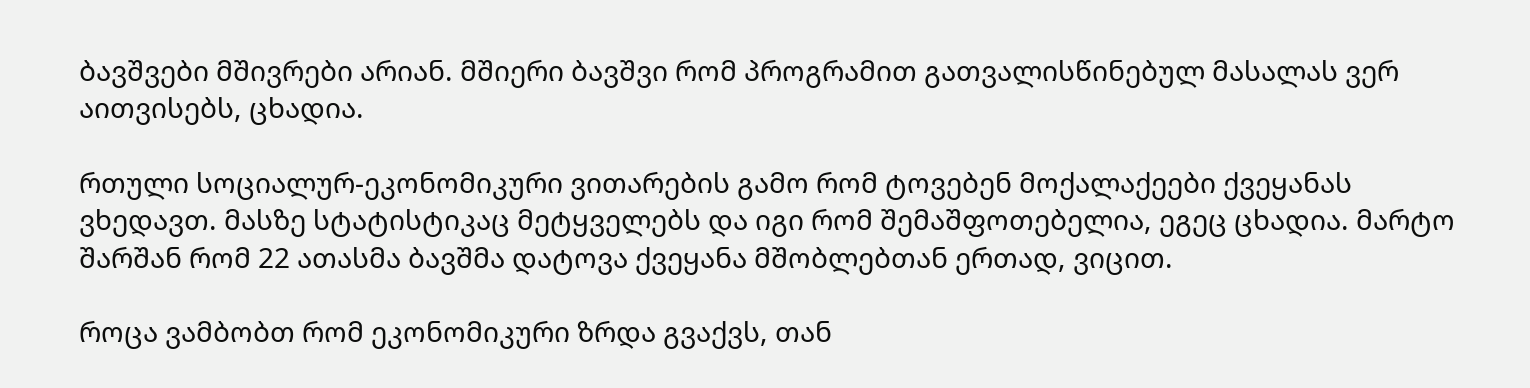ბავშვები მშივრები არიან. მშიერი ბავშვი რომ პროგრამით გათვალისწინებულ მასალას ვერ აითვისებს, ცხადია.

რთული სოციალურ-ეკონომიკური ვითარების გამო რომ ტოვებენ მოქალაქეები ქვეყანას ვხედავთ. მასზე სტატისტიკაც მეტყველებს და იგი რომ შემაშფოთებელია, ეგეც ცხადია. მარტო შარშან რომ 22 ათასმა ბავშმა დატოვა ქვეყანა მშობლებთან ერთად, ვიცით.

როცა ვამბობთ რომ ეკონომიკური ზრდა გვაქვს, თან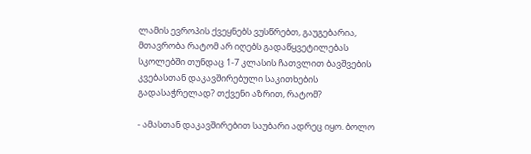ლამის ევროპის ქვეყნებს ვუსწრებთ, გაუგებარია, მთავრობა რატომ არ იღებს გადაწყვეტილებას სკოლებში თუნდაც 1-7 კლასის ჩათვლით ბავშვების კვებასთან დაკავშირებული საკითხების გადასაჭრელად? თქვენი აზრით, რატომ?

- ამასთან დაკავშირებით საუბარი ადრეც იყო. ბოლო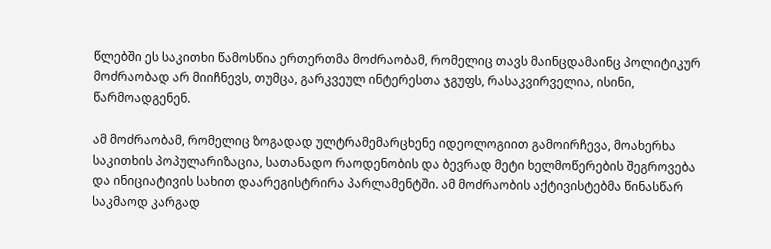წლებში ეს საკითხი წამოსწია ერთერთმა მოძრაობამ, რომელიც თავს მაინცდამაინც პოლიტიკურ მოძრაობად არ მიიჩნევს, თუმცა, გარკვეულ ინტერესთა ჯგუფს, რასაკვირველია, ისინი, წარმოადგენენ.

ამ მოძრაობამ, რომელიც ზოგადად ულტრამემარცხენე იდეოლოგიით გამოირჩევა, მოახერხა საკითხის პოპულარიზაცია, სათანადო რაოდენობის და ბევრად მეტი ხელმოწერების შეგროვება და ინიციატივის სახით დაარეგისტრირა პარლამენტში. ამ მოძრაობის აქტივისტებმა წინასწარ საკმაოდ კარგად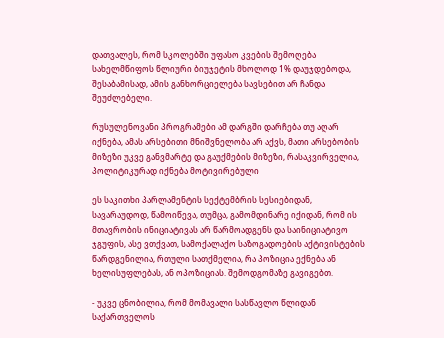დათვალეს, რომ სკოლებში უფასო კვების შემოღება სახელმწიფოს წლიური ბიუჯეტის მხოლოდ 1% დაუჯდებოდა, შესაბამისად, ამის განხორციელება სავსებით არ ჩანდა შეუძლებელი.

რუსულენოვანი პროგრამები ამ დარგში დარჩება თუ აღარ იქნება, ამას არსებითი მნიშვნელობა არ აქვს, მათი არსებობის მიზეზი უკვე განვმარტე და გაუქმების მიზეზი, რასაკვირველია, პოლიტიკურად იქნება მოტივირებული

ეს საკითხი პარლამენტის სექტემბრის სესიებიდან, სავარაუდოდ, წამოიწევა, თუმცა, გამომდინარე იქიდან, რომ ის მთავრობის ინიციატივას არ წარმოადგენს და საინიციატივო ჯგუფის, ასე ვთქვათ, სამოქალაქო საზოგადოების აქტივისტების წარდგენილია, რთული სათქმელია, რა პოზიცია ექნება ან ხელისუფლებას, ან ოპოზიციას. შემოდგომაზე გავიგებთ.

- უკვე ცნობილია, რომ მომავალი სასწავლო წლიდან საქართველოს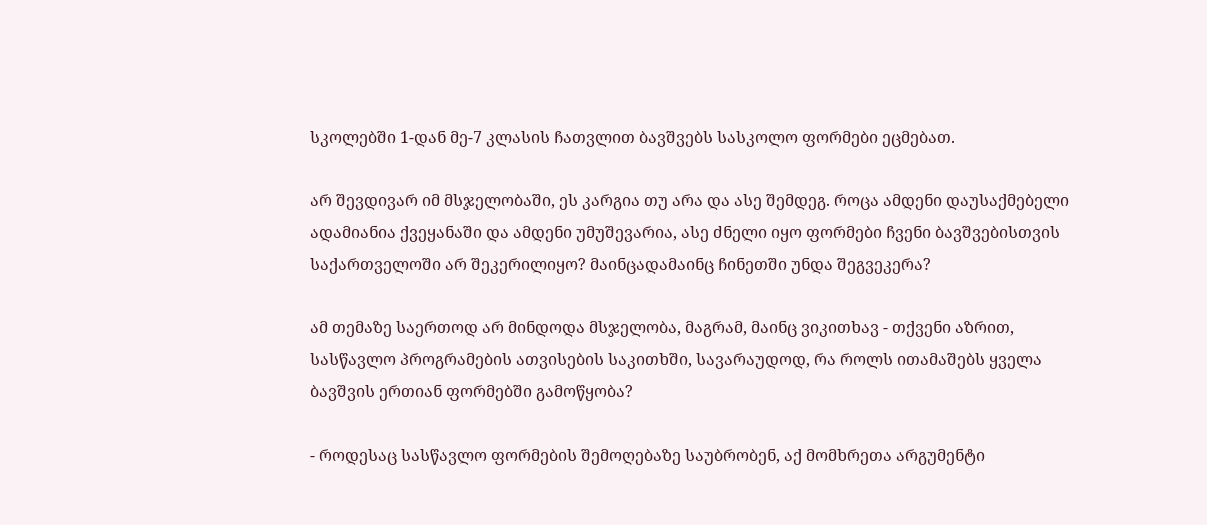სკოლებში 1-დან მე-7 კლასის ჩათვლით ბავშვებს სასკოლო ფორმები ეცმებათ.

არ შევდივარ იმ მსჯელობაში, ეს კარგია თუ არა და ასე შემდეგ. როცა ამდენი დაუსაქმებელი ადამიანია ქვეყანაში და ამდენი უმუშევარია, ასე ძნელი იყო ფორმები ჩვენი ბავშვებისთვის საქართველოში არ შეკერილიყო? მაინცადამაინც ჩინეთში უნდა შეგვეკერა?

ამ თემაზე საერთოდ არ მინდოდა მსჯელობა, მაგრამ, მაინც ვიკითხავ - თქვენი აზრით, სასწავლო პროგრამების ათვისების საკითხში, სავარაუდოდ, რა როლს ითამაშებს ყველა ბავშვის ერთიან ფორმებში გამოწყობა?

- როდესაც სასწავლო ფორმების შემოღებაზე საუბრობენ, აქ მომხრეთა არგუმენტი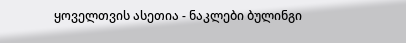ყოველთვის ასეთია - ნაკლები ბულინგი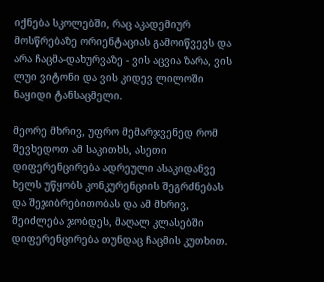იქნება სკოლებში, რაც აკადემიურ მოსწრებაზე ორიენტაციას გამოიწვევს და არა ჩაცმა-დახურვაზე - ვის აცვია ზარა, ვის ლუი ვიტონი და ვის კიდევ ლილოში ნაყიდი ტანსაცმელი.

მეორე მხრივ, უფრო მემარჯვენედ რომ შევხედოთ ამ საკითხს, ასეთი დიფერენცირება ადრეული ასაკიდანვე ხელს უწყობს კონკურენციის შეგრძნებას და შეჯიბრებითობას და ამ მხრივ, შეიძლება ჯობდეს, მაღალ კლასებში დიფერენცირება თუნდაც ჩაცმის კუთხით.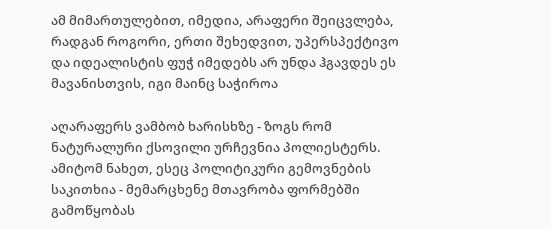ამ მიმართულებით, იმედია, არაფერი შეიცვლება, რადგან როგორი, ერთი შეხედვით, უპერსპექტივო და იდეალისტის ფუჭ იმედებს არ უნდა ჰგავდეს ეს მავანისთვის, იგი მაინც საჭიროა

აღარაფერს ვამბობ ხარისხზე - ზოგს რომ ნატურალური ქსოვილი ურჩევნია პოლიესტერს. ამიტომ ნახეთ, ესეც პოლიტიკური გემოვნების საკითხია - მემარცხენე მთავრობა ფორმებში გამოწყობას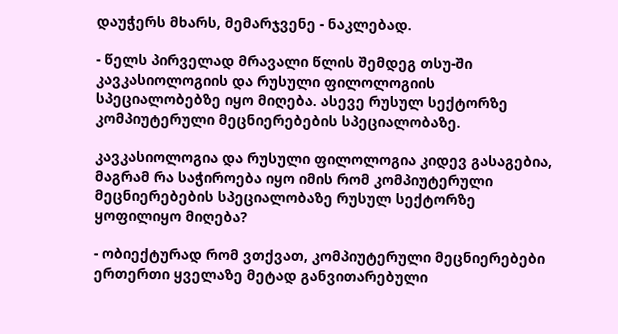დაუჭერს მხარს, მემარჯვენე - ნაკლებად.

- წელს პირველად მრავალი წლის შემდეგ თსუ-ში კავკასიოლოგიის და რუსული ფილოლოგიის სპეციალობებზე იყო მიღება. ასევე რუსულ სექტორზე კომპიუტერული მეცნიერებების სპეციალობაზე.

კავკასიოლოგია და რუსული ფილოლოგია კიდევ გასაგებია, მაგრამ რა საჭიროება იყო იმის რომ კომპიუტერული მეცნიერებების სპეციალობაზე რუსულ სექტორზე ყოფილიყო მიღება?

- ობიექტურად რომ ვთქვათ, კომპიუტერული მეცნიერებები ერთერთი ყველაზე მეტად განვითარებული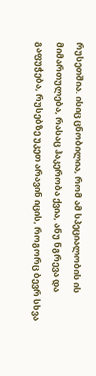რუსეთშია. ისიც ცნობილია, რომ ამ სპეციალობის ის მიმართულება, რასაც ჰაკერობა ქვია, ანუ ნგრევა და გაფუჭება, რუსებზე უკეთ არავინ იცის, როგორც ბევრ სხვა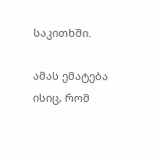საკითხში.

ამას ემატება ისიც, რომ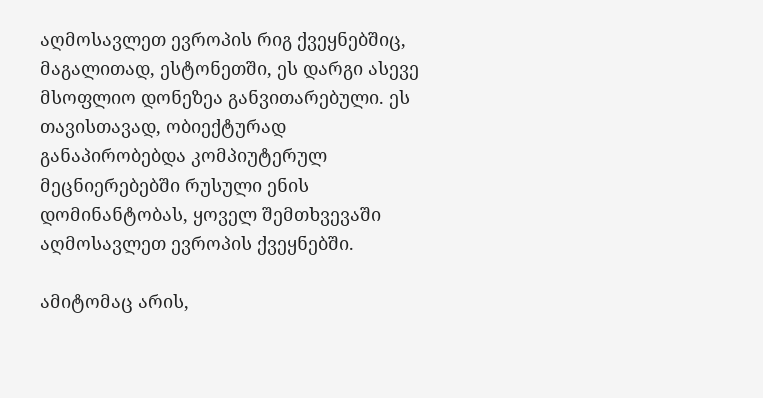აღმოსავლეთ ევროპის რიგ ქვეყნებშიც, მაგალითად, ესტონეთში, ეს დარგი ასევე მსოფლიო დონეზეა განვითარებული. ეს თავისთავად, ობიექტურად განაპირობებდა კომპიუტერულ მეცნიერებებში რუსული ენის დომინანტობას, ყოველ შემთხვევაში აღმოსავლეთ ევროპის ქვეყნებში.

ამიტომაც არის,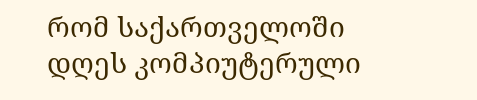რომ საქართველოში დღეს კომპიუტერული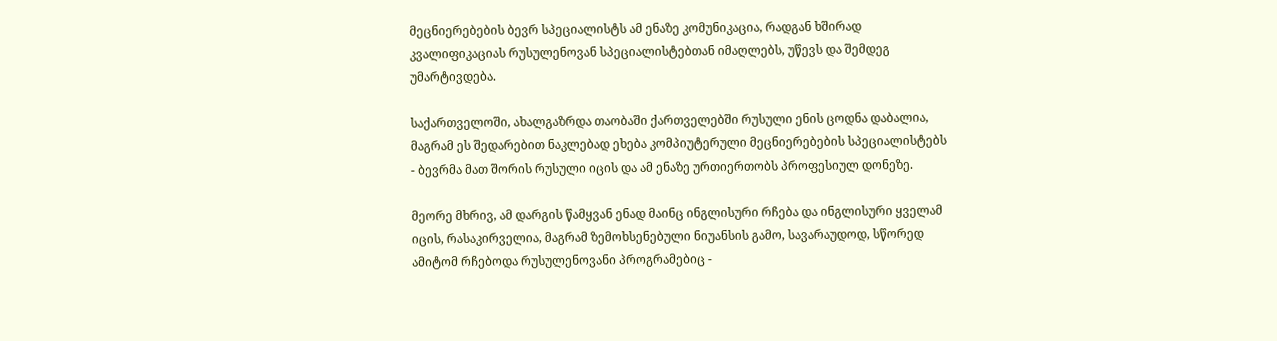მეცნიერებების ბევრ სპეციალისტს ამ ენაზე კომუნიკაცია, რადგან ხშირად კვალიფიკაციას რუსულენოვან სპეციალისტებთან იმაღლებს, უწევს და შემდეგ უმარტივდება.

საქართველოში, ახალგაზრდა თაობაში ქართველებში რუსული ენის ცოდნა დაბალია, მაგრამ ეს შედარებით ნაკლებად ეხება კომპიუტერული მეცნიერებების სპეციალისტებს - ბევრმა მათ შორის რუსული იცის და ამ ენაზე ურთიერთობს პროფესიულ დონეზე.

მეორე მხრივ, ამ დარგის წამყვან ენად მაინც ინგლისური რჩება და ინგლისური ყველამ იცის, რასაკირველია, მაგრამ ზემოხსენებული ნიუანსის გამო, სავარაუდოდ, სწორედ ამიტომ რჩებოდა რუსულენოვანი პროგრამებიც -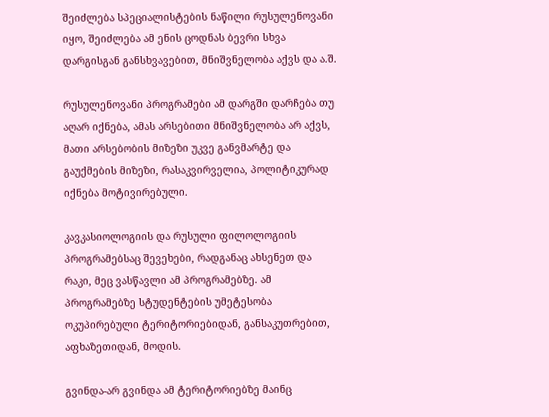შეიძლება სპეციალისტების ნაწილი რუსულენოვანი იყო, შეიძლება ამ ენის ცოდნას ბევრი სხვა დარგისგან განსხვავებით, მნიშვნელობა აქვს და ა.შ.

რუსულენოვანი პროგრამები ამ დარგში დარჩება თუ აღარ იქნება, ამას არსებითი მნიშვნელობა არ აქვს, მათი არსებობის მიზეზი უკვე განვმარტე და გაუქმების მიზეზი, რასაკვირველია, პოლიტიკურად იქნება მოტივირებული.

კავკასიოლოგიის და რუსული ფილოლოგიის პროგრამებსაც შევეხები, რადგანაც ახსენეთ და რაკი, მეც ვასწავლი ამ პროგრამებზე. ამ პროგრამებზე სტუდენტების უმეტესობა ოკუპირებული ტერიტორიებიდან, განსაკუთრებით, აფხაზეთიდან, მოდის.

გვინდა-არ გვინდა ამ ტერიტორიებზე მაინც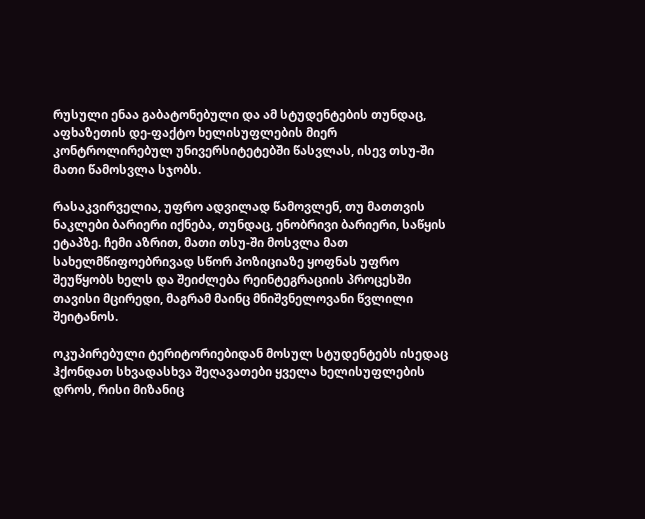რუსული ენაა გაბატონებული და ამ სტუდენტების თუნდაც, აფხაზეთის დე-ფაქტო ხელისუფლების მიერ კონტროლირებულ უნივერსიტეტებში წასვლას, ისევ თსუ-ში მათი წამოსვლა სჯობს.

რასაკვირველია, უფრო ადვილად წამოვლენ, თუ მათთვის ნაკლები ბარიერი იქნება, თუნდაც, ენობრივი ბარიერი, საწყის ეტაპზე. ჩემი აზრით, მათი თსუ-ში მოსვლა მათ სახელმწიფოებრივად სწორ პოზიციაზე ყოფნას უფრო შეუწყობს ხელს და შეიძლება რეინტეგრაციის პროცესში თავისი მცირედი, მაგრამ მაინც მნიშვნელოვანი წვლილი შეიტანოს.

ოკუპირებული ტერიტორიებიდან მოსულ სტუდენტებს ისედაც ჰქონდათ სხვადასხვა შეღავათები ყველა ხელისუფლების დროს, რისი მიზანიც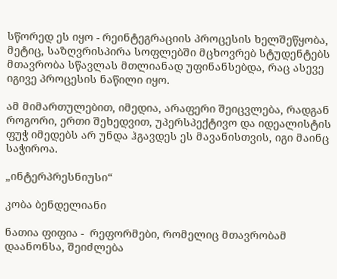სწორედ ეს იყო - რეინტეგრაციის პროცესის ხელშეწყობა, მეტიც, საზღვრისპირა სოფლებში მცხოვრებ სტუდენტებს მთავრობა სწავლას მთლიანად უფინანსებდა, რაც ასევე იგივე პროცესის ნაწილი იყო.

ამ მიმართულებით, იმედია, არაფერი შეიცვლება, რადგან როგორი, ერთი შეხედვით, უპერსპექტივო და იდეალისტის ფუჭ იმედებს არ უნდა ჰგავდეს ეს მავანისთვის, იგი მაინც საჭიროა.

„ინტერპრესნიუსი“

კობა ბენდელიანი

ნათია ფიფია -  რეფორმები, რომელიც მთავრობამ დაანონსა, შეიძლება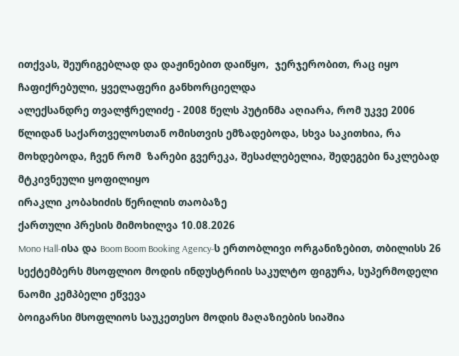ითქვას, შეურიგებლად და დაჟინებით დაიწყო,  ჯერჯერობით, რაც იყო ჩაფიქრებული, ყველაფერი განხორციელდა
ალექსანდრე თვალჭრელიძე - 2008 წელს პუტინმა აღიარა, რომ უკვე 2006 წლიდან საქართველოსთან ომისთვის ემზადებოდა, სხვა საკითხია, რა მოხდებოდა, ჩვენ რომ  ზარები გვერეკა, შესაძლებელია, შედეგები ნაკლებად მტკივნეული ყოფილიყო
ირაკლი კობახიძის წერილის თაობაზე
ქართული პრესის მიმოხილვა 10.08.2026
Mono Hall-ისა და Boom Boom Booking Agency-ს ერთობლივი ორგანიზებით, თბილისს 26 სექტემბერს მსოფლიო მოდის ინდუსტრიის საკულტო ფიგურა, სუპერმოდელი ნაომი კემპბელი ეწვევა
ბოიგარსი მსოფლიოს საუკეთესო მოდის მაღაზიების სიაშია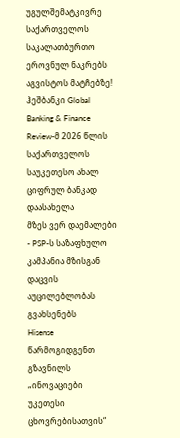უგულშემატკივრე საქართველოს საკალათბურთო ეროვნულ ნაკრებს აგვისტოს მატჩებზე!
ჰეშბანკი Global Banking & Finance Review-მ 2026 წლის საქართველოს საუკეთესო ახალ ციფრულ ბანკად დაასახელა
მზეს ვერ დაემალები - PSP-ს საზაფხულო კამპანია მზისგან დაცვის აუცილებლობას გვახსენებს
Hisense წარმოგიდგენთ გზავნილს „ინოვაციები უკეთესი ცხოვრებისათვის“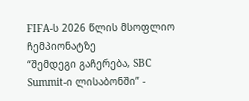FIFA-ს 2026 წლის მსოფლიო ჩემპიონატზე
“შემდეგი გაჩერება, SBC Summit-ი ლისაბონში” -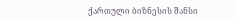ქართული ბიზნესის შანსი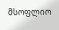მსოფლიო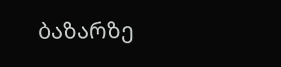ბაზარზე